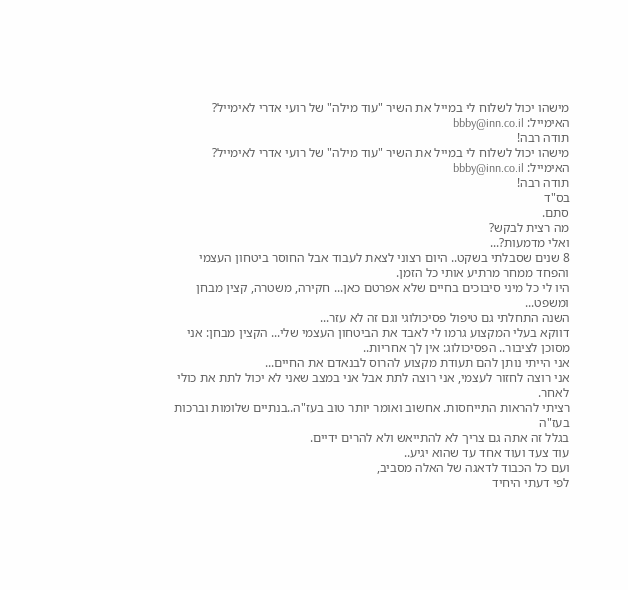מישהו יכול לשלוח לי במייל את השיר "עוד מילה" של רועי אדרי לאימייל?
האימייל: bbby@inn.co.il
תודה רבה!
מישהו יכול לשלוח לי במייל את השיר "עוד מילה" של רועי אדרי לאימייל?
האימייל: bbby@inn.co.il
תודה רבה!
בס"ד
סתם.
מה רצית לבקש?
ואלי מדמעות?...
8 שנים שסבלתי בשקט.. היום רצוני לצאת לעבוד אבל החוסר ביטחון העצמי והפחד ממחר מרתיע אותי כל הזמן.
היו לי כל מיני סיבוכים בחיים שלא אפרטם כאן... חקירה, משטרה, קצין מבחן ומשפט...
השנה התחלתי גם טיפול פסיכולוגי וגם זה לא עזר...
דווקא בעלי המקצוע גרמו לי לאבד את הביטחון העצמי שלי... הקצין מבחן: אני מסוכן לציבור.. הפסיכולוג: אין לך אחריות..
אני הייתי נותן להם תעודת מקצוע להרוס לבנאדם את החיים...
אני רוצה לחזור לעצמי, אני רוצה לתת אבל אני במצב שאני לא יכול לתת את כולי לאחר.
רציתי להראות התייחסות. אחשוב ואומר יותר טוב בעז"ה..בנתיים שלומות וברכות בעז"ה
בגלל זה אתה גם צריך לא להתייאש ולא להרים ידיים.
עוד צעד ועוד אחד עד שהוא יגיע..
ועם כל הכבוד לדאגה של האלה מסביב,
לפי דעתי היחיד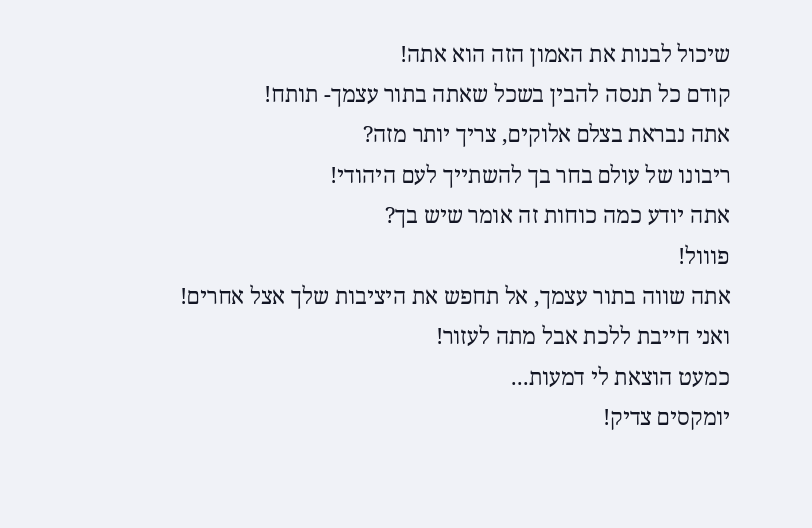שיכול לבנות את האמון הזה הוא אתה!
קודם כל תנסה להבין בשכל שאתה בתור עצמך- תותח!
אתה נבראת בצלם אלוקים, צריך יותר מזה?
ריבונו של עולם בחר בך להשתייך לעם היהודי!
אתה יודע כמה כוחות זה אומר שיש בך?
פווול!
אתה שווה בתור עצמך, אל תחפש את היציבות שלך אצל אחרים!
ואני חייבת ללכת אבל מתה לעזור!
כמעט הוצאת לי דמעות...
יומקסים צדיק!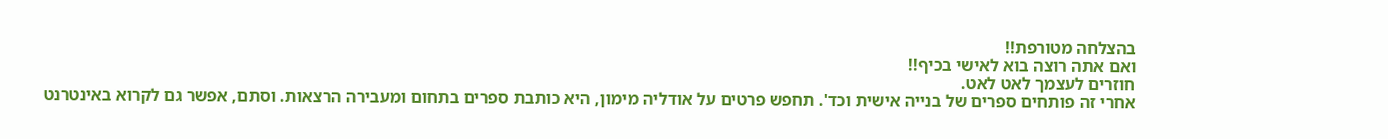בהצלחה מטורפת!!
ואם אתה רוצה בוא לאישי בכיף!!
חוזרים לעצמך לאט לאט.
אחרי זה פותחים ספרים של בנייה אישית וכד'. תחפש פרטים על אודליה מימון, היא כותבת ספרים בתחום ומעבירה הרצאות. וסתם, אפשר גם לקרוא באינטרנט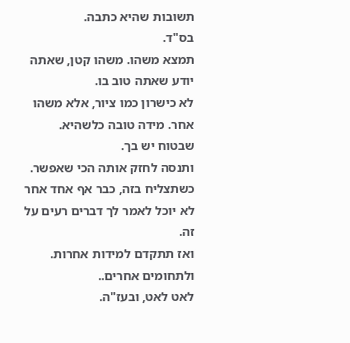תשובות שהיא כתבה.
בס"ד.
תמצא משהו. משהו קטן, שאתה יודע שאתה טוב בו.
לא כישרון כמו ציור, אלא משהו אחר. מידה טובה כלשהיא.
שבטוח יש בך.
ותנסה לחזק אותה הכי שאפשר.
כשתצליח בזה, כבר אף אחד אחר לא יוכל לאמר לך דברים רעים על זה.
ואז תתקדם למידות אחרות.
ולתחומים אחרים..
לאט לאט, ובעז"ה.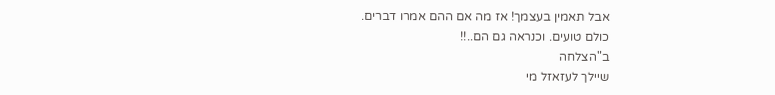אבל תאמין בעצמך! אז מה אם ההם אמרו דברים.
כולם טועים. וכנראה גם הם..!!
ב"הצלחה
שיילך לעזאזל מי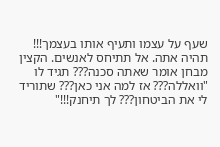שעף על עצמו ותעיף אותו בעצמך!!!
תהיה אתה. אל תתיחס לאנשים. הקצין מבחן אומר שאתה סכנה??? תגיד לו "וואללה??? אז למה אני כאן??? שתוריד לי את הביטחון??? לך תיחנק!!!"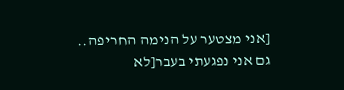[אני מצטער על הנימה החריפה.. גם אני נפגעתי בעבר[לא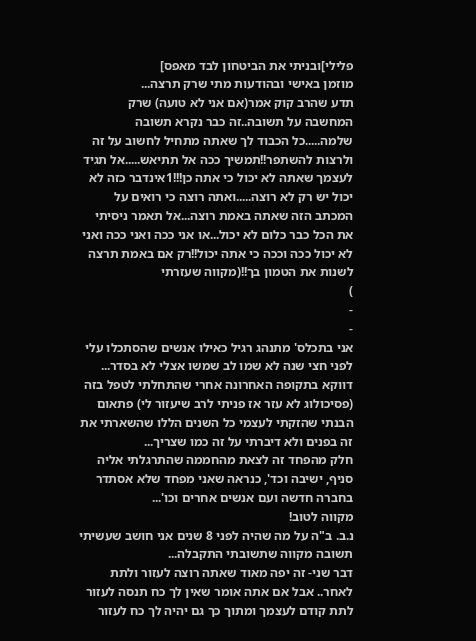פלילי]ובניתי את הביטחון לבד מאפס]
מוזמן באישי ובהודעות מתי שרק תרצה...
תדע שהרב קוק אמר(אם אני לא טועה) שרק המחשבה על תשובה..זה כבר נקרא תשובה שלמה.....כל הכבוד לך שאתה מתחיל לחשוב על זה ולרצות להשתפר!!תמשיך ככה אל תתיאש.....אל תגיד לעצמך שאתה לא יכול כי אתה כן!!!1אינדבר כזה לא יכול יש רק לא רוצה.....ואתה רוצה כי רואים על המכתב הזה שאתה באמת רוצה...אל תאמר ניסיתי את הכל כבר כלום לא יכול...או אני ככה ואני ככה ואני לא יכול ככה וככה כי אתה יכול!!רק אם באמת תרצה לשנות את הטמון בך!!(מקווה שעזרתי
)
-
-
אני בתכלס' מתנהג רגיל כאילו אנשים שהסתכלו עלי לפני חצי שנה לא שמו לב שמשו אצלי לא בסדר...
דווקא בתקופה האחרונה אחרי שהתחלתי לטפל בזה (פסיכולוג לא עזר אז פניתי לרב שיעזור לי) פתאום הבנתי שהזקתי לעצמי כל השנים הללו שהשארתי את זה בפנים ולא דיברתי על זה כמו שצריך...
חלק מהפחד זה לצאת מהחממה שהתרגלתי אליה סניף, ישיבה וכד', כנראה שאני מפחד שלא אסתדר בחברה חדשה ועם אנשים אחרים וכו'...
מקווה לטוב!
נ.ב. ב"ה על מה שהיה לפני 8 שנים אני חושב שעשיתי תשובה מקווה שתשובתי התקבלה...
דבר שני- זה יפה מאוד שאתה רוצה לעזור ולתת לאחר.. אבל אם אתה אומר שאין לך כח תנסה לעזור לתת קודם לעצמך ומתוך כך גם יהיה לך כח לעזור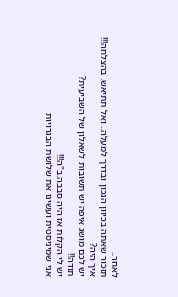לאחר..
תזכור שאתה בכיוון הנכון ובדרך למעלה.. ואל תתיאש. בהצלחה!!!
איך היה?
יש לכם מושג איפה יש תשובות לשאלון של השביעית?
תודה!!
יש לי הקלות אז היה סבבה.ב"ה!!!
אני שמיניסטית ועשינו את שלושת הבגרויות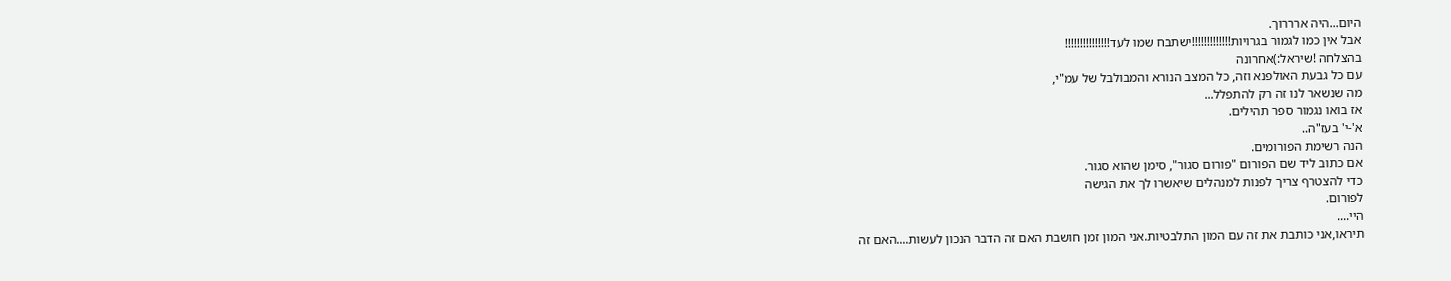היום...היה ארררוך.
אבל אין כמו לגמור בגרויות!!!!!!!!!!!!!ישתבח שמו לעד!!!!!!!!!!!!!!!
בהצלחה !שיראל:)אחרונה
עם כל גבעת האולפנא וזה, כל המצב הנורא והמבולבל של עמ"י,
מה שנשאר לנו זה רק להתפלל...
אז בואו נגמור ספר תהילים.
א'-י' בעז"ה..
הנה רשימת הפורומים.
אם כתוב ליד שם הפורום "פורום סגור", סימן שהוא סגור.
כדי להצטרף צריך לפנות למנהלים שיאשרו לך את הגישה
לפורום.
היי....
תיראו,אני כותבת את זה עם המון התלבטיות.אני המון זמן חושבת האם זה הדבר הנכון לעשות....האם זה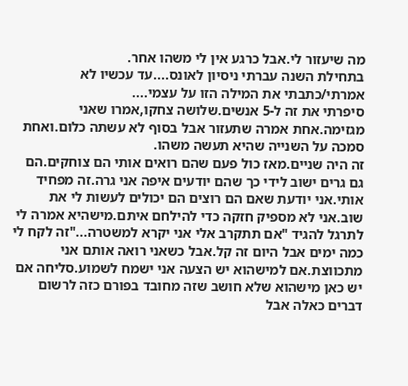מה שיעזור לי.אבל כרגע אין לי משהו אחר.
בתחילת השנה עברתי ניסיון לאונס....עד עכשיו לא אמרתי/כתבתי את המילה הזו על עצמי....
סיפרתי את זה ל-5 אנשים.שלושה צחקו,אמרו שאני מגזימה.אחת אמרה שתעזור אבל בסוף לא עשתה כלום.ואחת סמכה על השנייה שהיא תעשה משהו.
זה היה שניים.מאז כול פעם שהם רואים אותי הם צוחקים.הם גם גרים ישוב לידי כך שהם יודעים איפה אני גרה.זה מפחיד אותי.אני יודעת שאם הם רוצים הם יכולים לעשות לי את שוב.אני לא מספיק חזקה כדי להילחם איתם.מישהיא אמרה לי לתרגל להגיד "אם תתקרב אלי אני יקרא למשטרה..."זה לקח לי כמה ימים אבל היום זה קל.אבל כשאני רואה אותם אני מתכווצת.אם למישהוא יש הצעה אני ישמח לשמוע.סליחה אם יש כאן מישהוא שלא חושב שזה מחובד בפורם כזה לרשום דברים כאלה אבל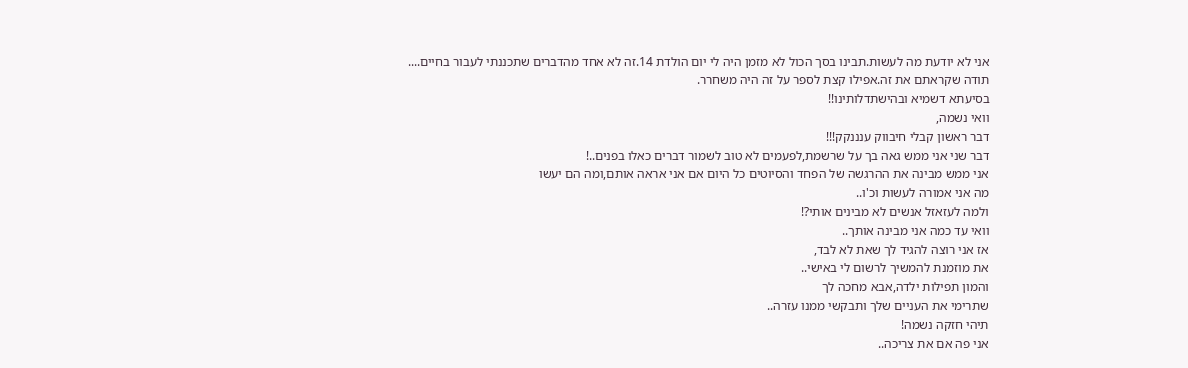אני לא יודעת מה לעשות.תבינו בסך הכול לא מזמן היה לי יום הולדת 14.זה לא אחד מהדברים שתכננתי לעבור בחיים....
תודה שקראתם את זה.אפילו קצת לספר על זה היה משחרר.
בסיעתא דשמיא ובהישתדלותינו!!
וואי נשמה,
דבר ראשון קבלי חיבווק ענננקק!!!
דבר שני אני ממש גאה בך על שרשמת,לפעמים לא טוב לשמור דברים כאלו בפנים..!
אני ממש מבינה את ההרגשה של הפחד והסיוטים כל היום אם אני אראה אותם,ומה הם יעשו
מה אני אמורה לעשות וכ'ו..
ולמה לעזאזל אנשים לא מבינים אותי?!
וואי עד כמה אני מבינה אותך..
אז אני רוצה להגיד לך שאת לא לבד,
את מוזמנת להמשיך לרשום לי באישי..
והמון תפילות ילדה,אבא מחכה לך
שתרימי את העניים שלך ותבקשי ממנו עזרה..
תיהי חזקה נשמה!
אני פה אם את צריכה..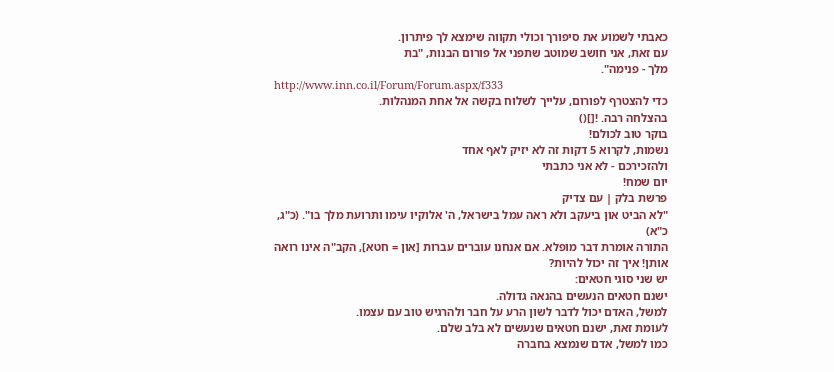כאבתי לשמוע את סיפורך וכולי תקווה שימצא לך פיתרון.
עם זאת, אני חושב שמוטב שתפני אל פורום הבנות, "בת
מלך - פנימה".
http://www.inn.co.il/Forum/Forum.aspx/f333
כדי להצטרף לפורום, עלייך לשלוח בקשה אל אחת המנהלות.
בהצלחה רבה. ![]()
בוקר טוב לכולם!
נשמות, לקרוא 5 דקות זה לא יזיק לאף אחד
ולהזכירכם - לא אני כתבתי
יום שמח!
פרשת בלק | עם צדיק
"לא הביט און ביעקב ולא ראה עמל בישראל, ה' אלוקיו עימו ותרועת מלך בו". (כ"ג, כ"א)
התורה אומרת דבר מופלא. אם אנחנו עוברים עברות [און = חטא], הקב"ה אינו רואה אותן! איך זה יכול להיות?
יש שני סוגי חטאים:
ישנם חטאים הנעשים בהנאה גדולה.
למשל, האדם יכול לדבר לשון הרע על חבר ולהרגיש טוב עם עצמו.
לעומת זאת, ישנם חטאים שנעשים לא בלב שלם.
כמו למשל, אדם שנמצא בחברה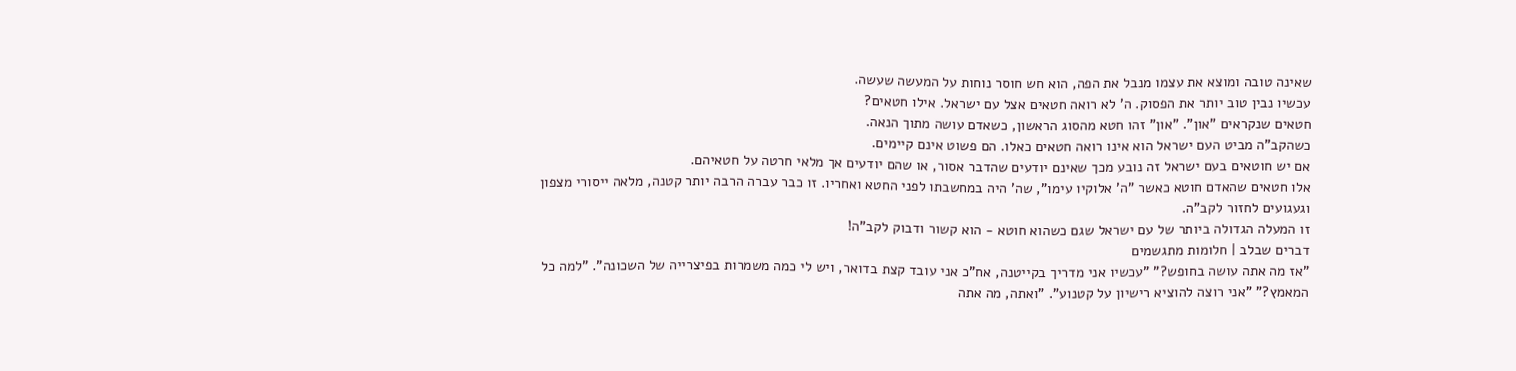שאינה טובה ומוצא את עצמו מנבל את הפה, הוא חש חוסר נוחות על המעשה שעשה.
עכשיו נבין טוב יותר את הפסוק. ה' לא רואה חטאים אצל עם ישראל. אילו חטאים?
חטאים שנקראים "און". "און" זהו חטא מהסוג הראשון, כשאדם עושה מתוך הנאה.
כשהקב"ה מביט העם ישראל הוא אינו רואה חטאים כאלו. הם פשוט אינם קיימים.
אם יש חוטאים בעם ישראל זה נובע מכך שאינם יודעים שהדבר אסור, או שהם יודעים אך מלאי חרטה על חטאיהם.
אלו חטאים שהאדם חוטא כאשר "ה' אלוקיו עימו", שה' היה במחשבתו לפני החטא ואחריו. זו כבר עברה הרבה יותר קטנה, מלאה ייסורי מצפון וגעגועים לחזור לקב"ה.
זו המעלה הגדולה ביותר של עם ישראל שגם כשהוא חוטא - הוא קשור ודבוק לקב"ה!
דברים שבלב | חלומות מתגשמים
"אז מה אתה עושה בחופש?" "עכשיו אני מדריך בקייטנה, אח"כ אני עובד קצת בדואר, ויש לי כמה משמרות בפיצרייה של השכונה". "למה כל המאמץ?" "אני רוצה להוציא רישיון על קטנוע". "ואתה, מה אתה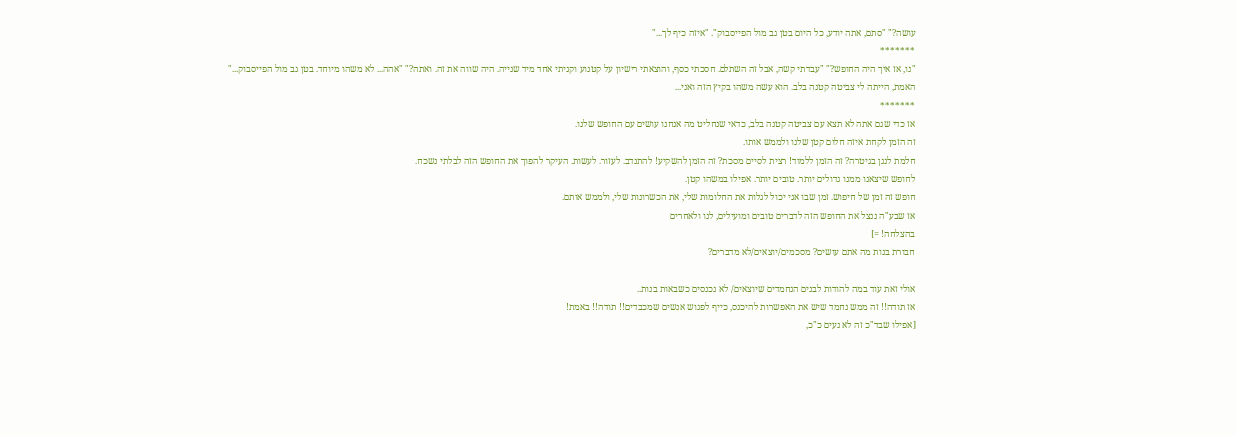עושה?" "סתם, אתה יודע, כל היום בטן גב מול הפייסבוק". "איזה כיף לך..."
*******
"נו, אז איך היה החופש?" "עבדתי קשה, אבל זה השתלם. חסכתי כסף, והוצאתי רישיון על קטנוע וקניתי אחד מיד שנייה. היה שווה את זה. ואתה?" "אהה... לא משהו מיוחד. בטן גב מול הפייסבוק..."
האמת, הייתה לי צביטה קטנה בלב. הוא עשה משהו בקיץ הזה ואני...
*******
אז כדי שגם אתה לא תצא עם צביטה קטנה בלב, כדאי שנחליט מה אנחנו עושים עם החופש שלנו.
זה הזמן לקחת איזה חלום קטן שלנו ולממש אותו.
חלמת לנגן בגיטרה? זה הזמן ללמוד! רצית לסיים מסכת? זה הזמן להשקיע! להתנדב. לעזור. לעשות. העיקר להפוך את החופש הזה לבלתי נשכח.
לחופש שיצאנו ממנו גדולים יותר. טובים יותר. אפילו במשהו קטן.
חופש זה זמן של חיפוש. זמן שבו אני יכול לגלות את החלומות שלי, את הכשרונות שלי, ולממש אותם.
אז שבע"ה ננצל את החופש הזה לדברים טובים ומועילים, לנו ולאחרים
בהצלחה! =]
חבורת בנות מה אתם עושים? מסכמים/יוצאים/לא מדברים?

אולי זאת עוד במה להודות לבנים הנחמדים שיוצאים/ לא נכנסים כשבאות בנות..
אז תודה!! זה ממש נחמד שיש את האפשרות להיכנס, כייף לפגוש אנשים שמכבדים!! תודה!! באמת!
[אפילו שבד"כ זה לא נעים כ"כ,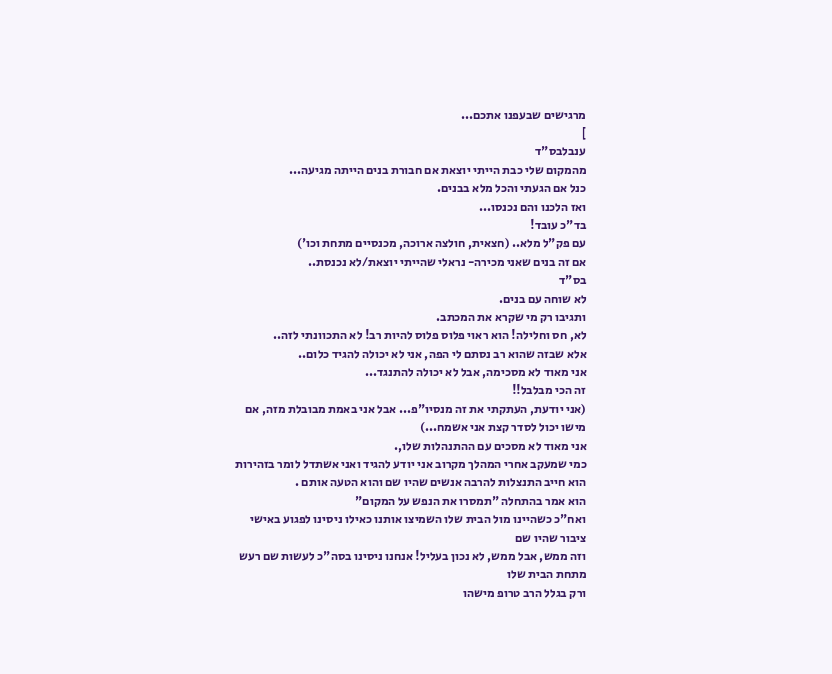מרגישים שבעפנו אתכם...
]
ענבלבס"ד
מהמקום שלי כבת הייתי יוצאת אם חבורת בנים הייתה מגיעה...
כנל אם הגעתי והכל מלא בבנים.
ואז הלכנו והם נכנסו...
בד"כ עובד!
עם פק"ל מלא.. (חצאית, חולצה ארוכה, מכנסיים מתחת וכו')
אם זה בנים שאני מכירה- נראלי שהייתי יוצאת/לא נכנסת..
בס"ד
לא שוחה עם בנים.
ותגיבו רק מי שקרא את המכתב.
לא, חס וחלילה! הוא ראוי פלוס פלוס להיות רב! לא התכוונתי לזה..
אלא שבזה שהוא רב נסתם לי הפה, אני לא יכולה להגיד כלום..
אני מאוד לא מסכימה, אבל לא יכולה להתנגד...
זה הכי מבלבל!!
(אני יודעת, העתקתי את זה מנסיו"פ... אבל אני באמת מבובלת מזה, אם מישו יכול לסדר קצת אני אשמח...)
אני מאוד לא מסכים עם ההתנהלות שלו,.
כמי שמעקב אחרי המהלך מקרוב אני יודע להגיד ואני אשתדל לומר בזהירות
הוא חייב התנצלות להרבה אנשים שהיו שם והוא הטעה אותם .
הוא אמר בהתחלה "תמסרו את הנפש על המקום"
ואח"כ כשהיינו מול הבית שלו השמיצו אותנו כאילו ניסינו לפגוע באישי ציבור שהיו שם
וזה ממש, אבל ממש, לא נכון בעליל! אנחנו ניסינו בסה"כ לעשות שם רעש מתחת הבית שלו
ורק בגלל הרב טרופ מישהו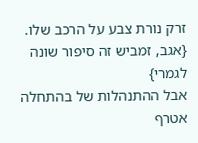זרק נורת צבע על הרכב שלו. {אגב, זמביש זה סיפור שונה לגמרי}
אבל ההתנהלות של בהתחלה אטרף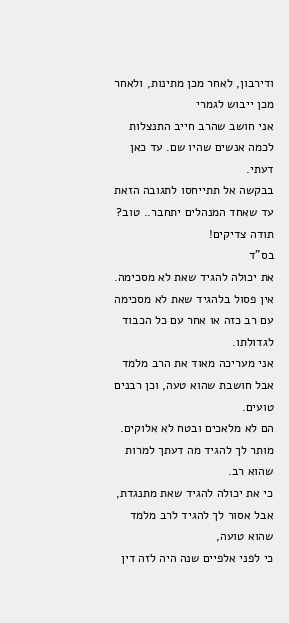ודירבון, לאחר מכן מתינות, ולאחר מכן ייבוש לגמרי
אני חושב שהרב חייב התנצלות לכמה אנשים שהיו שם. עד כאן דעתי.
בבקשה אל תתייחסו לתגובה הזאת עד שאחד המנהלים יתחבר.. טוב?
תודה צדיקים!
בס"ד
את יכולה להגיד שאת לא מסכימה.
אין פסול בלהגיד שאת לא מסכימה עם רב כזה או אחר עם כל הכבוד לגדולתו.
אני מעריכה מאוד את הרב מלמד אבל חושבת שהוא טעה, וכן רבנים טועים.
הם לא מלאכים ובטח לא אלוקים.
מותר לך להגיד מה דעתך למרות שהוא רב.
כי את יכולה להגיד שאת מתנגדת,
אבל אסור לך להגיד לרב מלמד שהוא טועה,
כי לפני אלפיים שנה היה לזה דין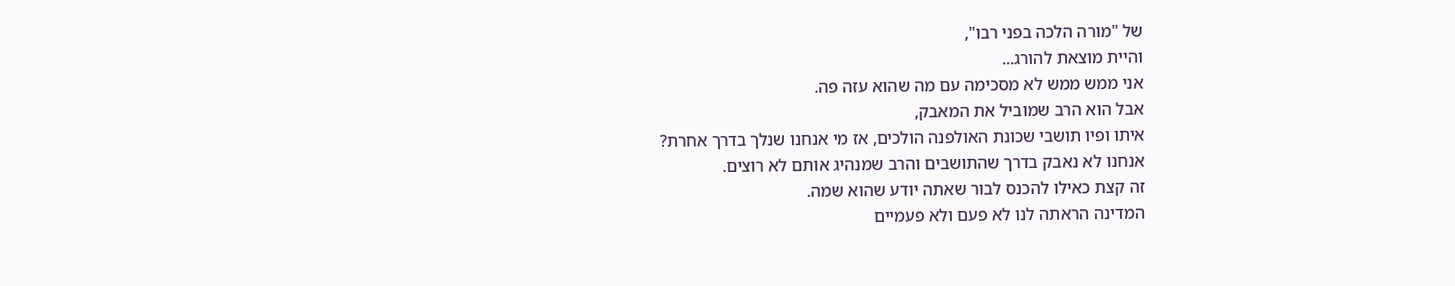של "מורה הלכה בפני רבו",
והיית מוצאת להורג...
אני ממש ממש לא מסכימה עם מה שהוא עזה פה.
אבל הוא הרב שמוביל את המאבק,
איתו ופיו תושבי שכונת האולפנה הולכים, אז מי אנחנו שנלך בדרך אחרת?
אנחנו לא נאבק בדרך שהתושבים והרב שמנהיג אותם לא רוצים.
זה קצת כאילו להכנס לבור שאתה יודע שהוא שמה.
המדינה הראתה לנו לא פעם ולא פעמיים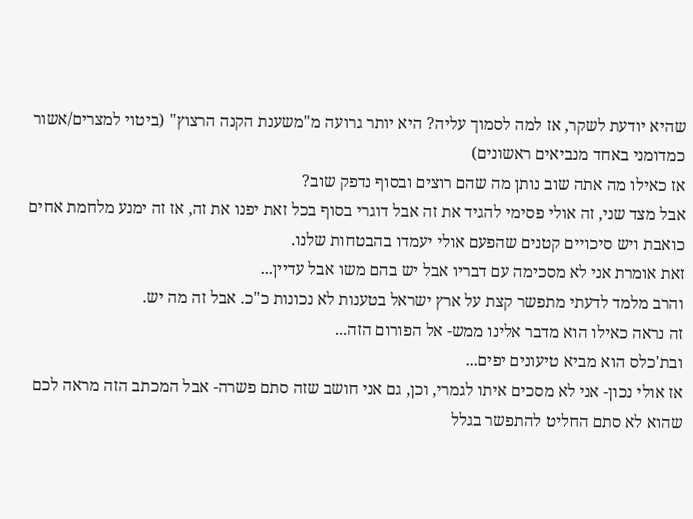שהיא יודעת לשקר, אז למה לסמוך עליה? היא יותר גרועה מ"משענת הקנה הרצוץ" (ביטוי למצרים/אשור כמדומני באחד מנביאים ראשונים)
אז כאילו מה אתה שוב נותן מה שהם רוצים ובסוף נדפק שוב?
אבל מצד שני, זה אולי פסימי להגיד את זה אבל דוגרי בסוף בכל זאת יפנו את זה, אז זה ימנע מלחמת אחים כואבת ויש סיכויים קטנים שהפעם אולי יעמדו בהבטחות שלנו.
זאת אומרת אני לא מסכימה עם דבריו אבל יש בהם משו אבל עדיין...
והרב מלמד לדעתי מתפשר קצת על ארץ ישראל בטענות לא נכונות כ"כ. אבל זה מה יש.
זה נראה כאילו הוא מדבר אלינו ממש- אל הפורום הזה...
ובת'כלס הוא מביא טיעונים יפים...
אז אולי נכון- אני לא מסכים איתו לגמרי, וכן, גם אני חושב שזה סתם פשרה- אבל המכתב הזה מראה לכם שהוא לא סתם החליט להתפשר בגלל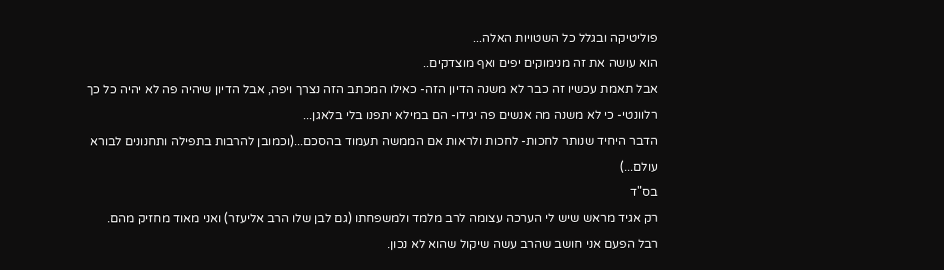פוליטיקה ובגלל כל השטויות האלה...
הוא עושה את זה מנימוקים יפים ואף מוצדקים..
אבל תאמת עכשיו זה כבר לא משנה הדיון הזה- כאילו המכתב הזה נצרך ויפה, אבל הדיון שיהיה פה לא יהיה כל כך רלוונטי- כי לא משנה מה אנשים פה יגידו- הם במילא יתפנו בלי בלאגן...
הדבר היחיד שנותר לחכות- לחכות ולראות אם הממשה תעמוד בהסכם...(וכמובן להרבות בתפילה ותחנונים לבורא עולם...)
בס"ד
רק אגיד מראש שיש לי הערכה עצומה לרב מלמד ולמשפחתו (גם לבן שלו הרב אליעזר) ואני מאוד מחזיק מהם.
רבל הפעם אני חושב שהרב עשה שיקול שהוא לא נכון.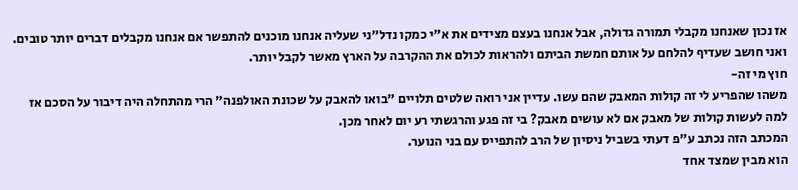אז נכון שאנחנו מקבלי תמורה גדולה, אבל אנחנו בעצם מצידים את א"י כמקו נדל"ני שעליה אנחנו מוכנים להתפשר אם אנחנו מקבלים דברים יותר טובים. ואני חושב שעדיף להלחם על אותם חמשת הביתם ולהראות לכולם את ההקרבה על הארץ מאשר לקבל יותר.
חוץ מי זה-
משהו שהפריע לי זה קולות המאבק שהם עשו. עדיין אני רואה שלטים תלויים "בואו להאבק על שכונת האולפנה" הרי מהתחלה היה דיבור על הסכם אז למה לעשות קולות של מאבק אם לא עושים מאבק? בי זה פגע והרגשתי רע יום לאחר מכן.
המכתב הזה נכתב ע"פ דעתי בשביל ניסיון של הרב להתפייס עם בני הנוער.
הוא מבין שמצד אחד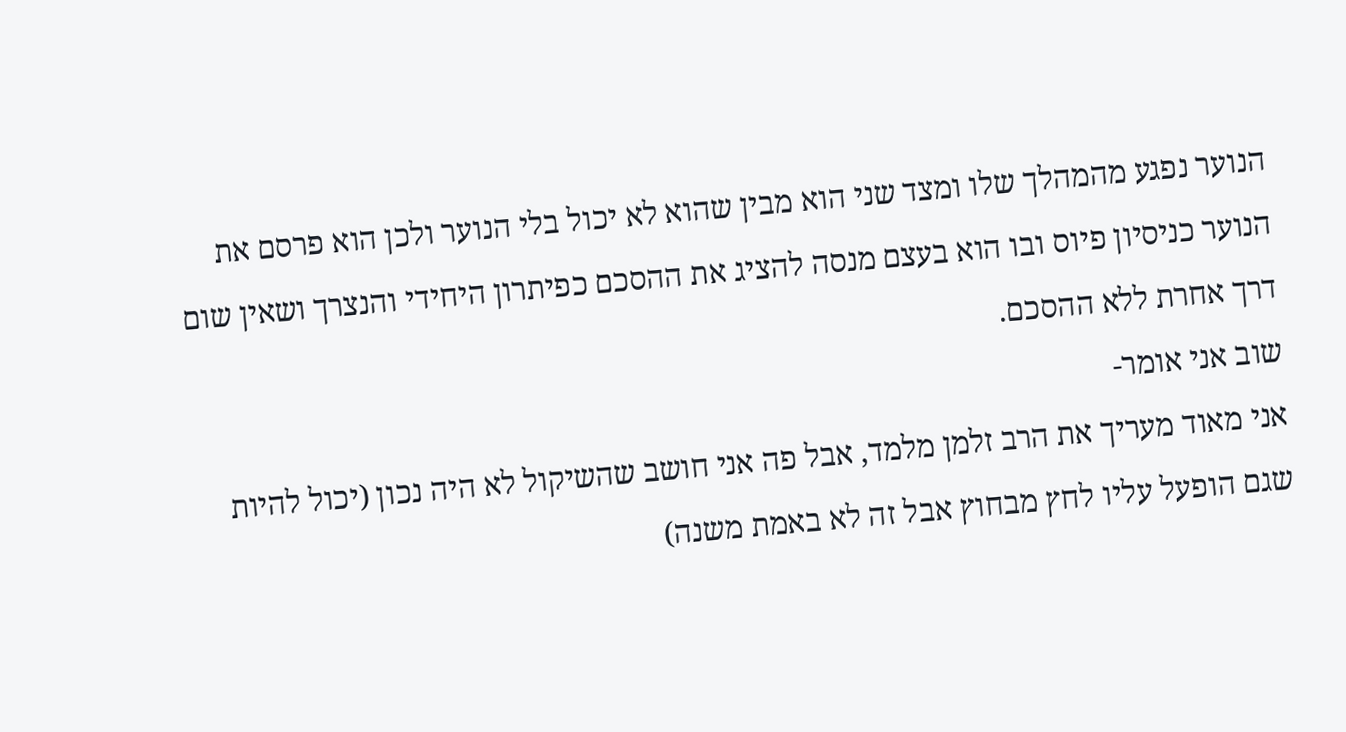הנוער נפגע מהמהלך שלו ומצד שני הוא מבין שהוא לא יכול בלי הנוער ולכן הוא פרסם את הנוער כניסיון פיוס ובו הוא בעצם מנסה להציג את ההסכם כפיתרון היחידי והנצרך ושאין שום דרך אחרת ללא ההסכם.
שוב אני אומר-
אני מאוד מעריך את הרב זלמן מלמד, אבל פה אני חושב שהשיקול לא היה נכון (יכול להיות שגם הופעל עליו לחץ מבחוץ אבל זה לא באמת משנה)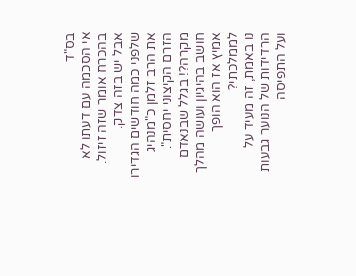בס"ד
אי הסכמה עם דעתו לא בהכרח אומר שזה זיזול.
אבל יש בזה צדק.
שלפני כמה חודשים הגדירו את הרב זלמן כ"מנהיג הזרם הקיצוני יחסית".
מקרה?! בגלל שבנאדם חושב בהיגיון ועושה מהלך אמיץ אז הוא הופך לממלכתי?
נו באמת, זה מעיד על הרדידות של הנוער גבעות ועל התפיסה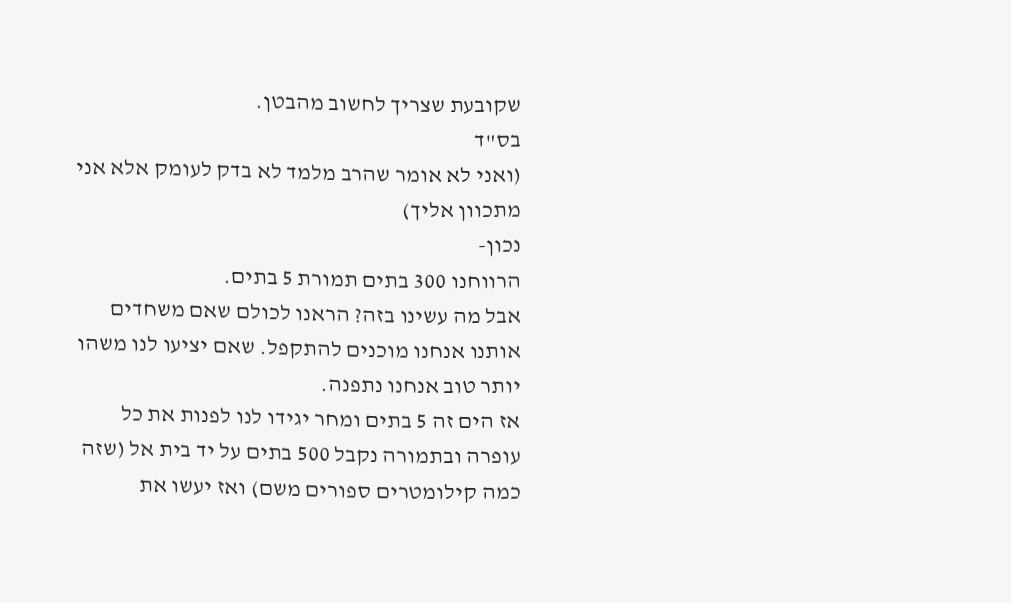שקובעת שצריך לחשוב מהבטן.
בס"ד
(ואני לא אומר שהרב מלמד לא בדק לעומק אלא אני מתכוון אליך)
נכון-
הרווחנו 300 בתים תמורת 5 בתים.
אבל מה עשינו בזה? הראנו לכולם שאם משחדים אותנו אנחנו מוכנים להתקפל. שאם יציעו לנו משהו יותר טוב אנחנו נתפנה.
אז הים זה 5 בתים ומחר יגידו לנו לפנות את כל עופרה ובתמורה נקבל 500 בתים על יד בית אל (שזה כמה קילומטרים ספורים משם) ואז יעשו את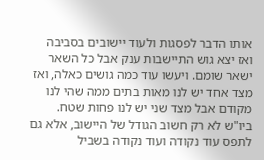אותו הדבר לפסגות ולעוד יישובים בסביבה ואז יצא גוש התיישבות ענק אבל כל השאר ישאר שומם. ויעשו עוד כמה גושים כאלה, ואז מצד אחד יש לנו מאות בתים ממה שהי לנו מקודם אבל מצד שני יש לנו פחות שטח.
ביו"ש לא רק חשוב הגודל של היישוב, אלא גם לתפס עוד נקודה ועוד נקודה בשביל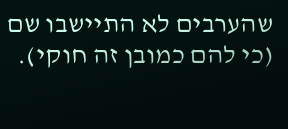שהערבים לא התיישבו שם (כי להם כמובן זה חוקי).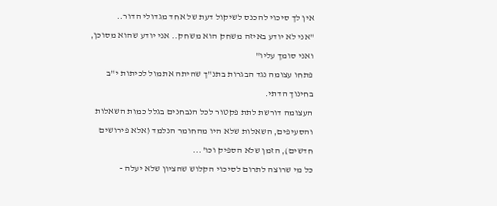אין לך סיכוי להכנס לשיקול דעת של אחד מגדולי הדור..
"אני לא יודע באיזה משחק הוא משחק.. אני יודע שהוא מסוכן, ואני סומך עליו"
פתחו עצומה נגד הבגרות בתנ"ך שהיתה אתמול לכיתות י"ב בחינוך הדתי.
העצומה דורשת לתת פקטור לכל הנבחנים בגלל כמות השאלות והסעיפים, השאלות שלא היו מהחומר הנלמד (אלא פירושים חדשים), הזמן שלא הספיק וכו'...
כל מי שרוצה לתרום לסיכוי הקלוש שהציון שלא יעלה -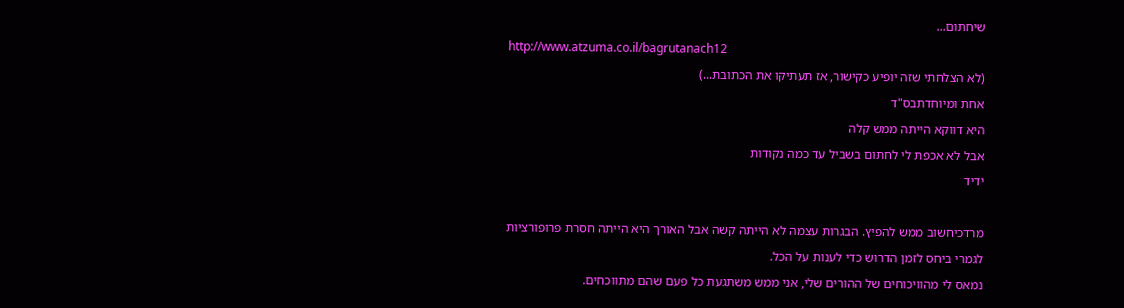שיחתום...
http://www.atzuma.co.il/bagrutanach12
(לא הצלחתי שזה יופיע כקישור, אז תעתיקו את הכתובת...)
אחת ומיוחדתבס"ד
היא דווקא הייתה ממש קלה
אבל לא אכפת לי לחתום בשביל עד כמה נקודות
ידיד

מרדכיחשוב ממש להפיץ. הבגרות עצמה לא הייתה קשה אבל האורך היא הייתה חסרת פרופורציות לגמרי ביחס לזמן הדרוש כדי לענות על הכל.
נמאס לי מהוויכוחים של ההורים שלי, אני ממש משתגעת כל פעם שהם מתווכחים.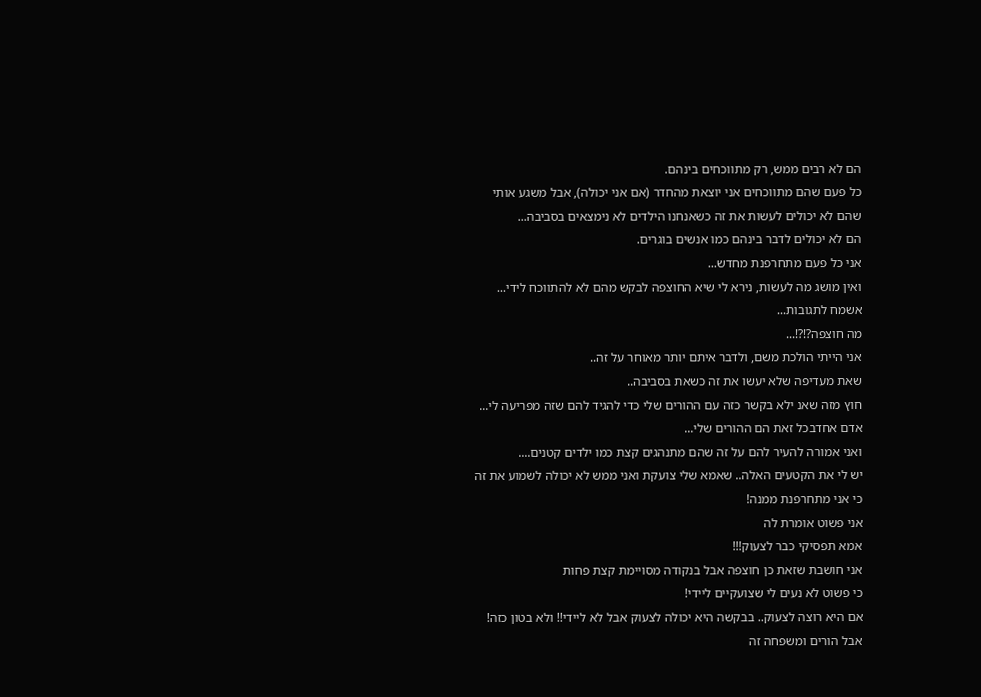הם לא רבים ממש, רק מתווכחים בינהם.
כל פעם שהם מתווכחים אני יוצאת מהחדר (אם אני יכולה), אבל משגע אותי שהם לא יכולים לעשות את זה כשאנחנו הילדים לא נימצאים בסביבה...
הם לא יכולים לדבר בינהם כמו אנשים בוגרים.
אני כל פעם מתחרפנת מחדש...
ואין מושג מה לעשות, נירא לי שיא החוצפה לבקש מהם לא להתווכח לידי...
אשמח לתגובות...
מה חוצפה?!?!...
אני הייתי הולכת משם, ולדבר איתם יותר מאוחר על זה..
שאת מעדיפה שלא יעשו את זה כשאת בסביבה..
חוץ מזה שאנ ילא בקשר כזה עם ההורים שלי כדי להגיד להם שזה מפריעה לי...
אדם אחדבכל זאת הם ההורים שלי...
ואני אמורה להעיר להם על זה שהם מתנהגים קצת כמו ילדים קטנים....
יש לי את הקטעים האלה.. שאמא שלי צועקת ואני ממש לא יכולה לשמוע את זה
כי אני מתחרפנת ממנה!
אני פשוט אומרת לה
אמא תפסיקי כבר לצעוק!!!
אני חושבת שזאת כן חוצפה אבל בנקודה מסויימת קצת פחות
כי פשוט לא נעים לי שצועקיים ליידי!
אם היא רוצה לצעוק.. בבקשה היא יכולה לצעוק אבל לא ליידי!! ולא בטון כזה!
אבל הורים ומשפחה זה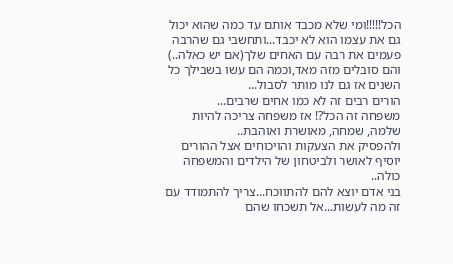הכל!!!!!ומי שלא מכבד אותם עד כמה שהוא יכול גם את עצמו הוא לא יכבד...ותחשבי גם שהרבה פעמים את רבה עם האחים שלך(אם יש כאלה..) והם סובלים מזה מאד,וכמה הם עשו בשבילך כל השנים אז גם לנו מותר לסבול...
הורים רבים זה לא כמו אחים שרבים...
משפחה זה הכל?! אז משפחה צריכה להיות שלמה, שמחה, מאושרת ואוהבת..
ולהפסיק את הצעקות והויכוחים אצל ההורים יוסיף לאושר ולביטחון של הילדים והמשפחה כולה..
בני אדם יוצא להם להתווכח...צריך להתמודד עם זה מה לעשות...אל תשכחו שהם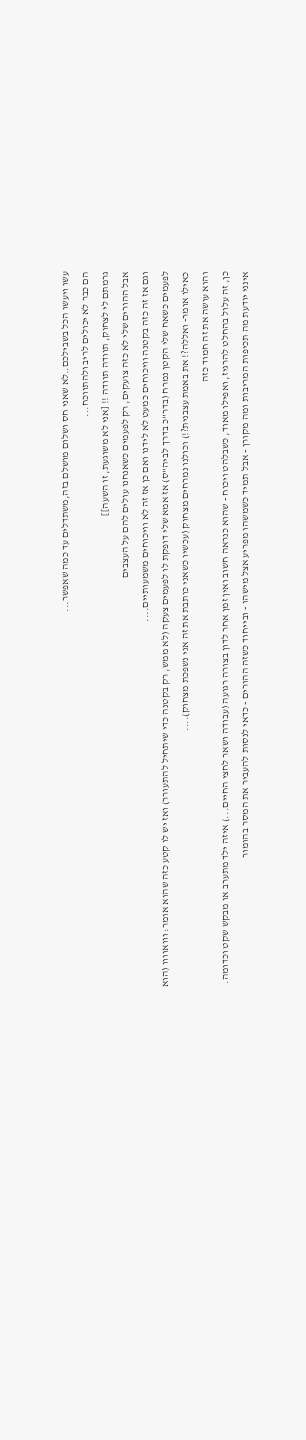עשו ויעשו הכל בשבילכם..לא שאני חס ושלום מושלם בזה,משתדלים עד כמה שאפשר...
הם כבר לא יכולים לריב ולהתווכח...
גרמתם לי לצחוק, תוודה תוודה !! [אני לא משוגעת, זו השעה]]
אבל ההורים שלי לא כזה צועקים, רק לפעמים כשאנחנו עולים להם על העצבים
וגם אז זה כזה בקטנה וויכוחים כמעט לא לידנו ואם כן אז זה לא וויכוחים משמעותיים....
לפעמים כשאח שלי הקטן נמרח (בדר"כ בדרך לביה"ס) אז אמא שלי דופקת לו לפעמים צעקה (לא ממש, רק בקטנה כדי שיתחיל להתעורר) ואז יש לו קטע כזה שהוא אומר: ווואוווו (הוא כאילו אומר- ואללה?! את באמת עצבנית?!) וכולנו נמרחים מצחוק (עכשיו כשאני כותבת את זה אני נשפכת מצחוק)....
והוא עושה את זה חמוד כזה
כן, זה עלול בהחלט להרגיז, ואפילו מאוד, כשבלהט ויכוח - שהוא כנראה חשוב ואין זמן אחר לדון בצורה רגועה (עבודה ושאר לחצי החיים...) איזה ילד מתערב או מבקש שקט וכדומה.
אינני יודעת מה תכיפות המריבות ומה מקורן - אבל תמיד כשמשהו מפריע אצל מישהו - ובייחוד כשזה ההורים - כדאי לנסות להעביר את המסר בהומור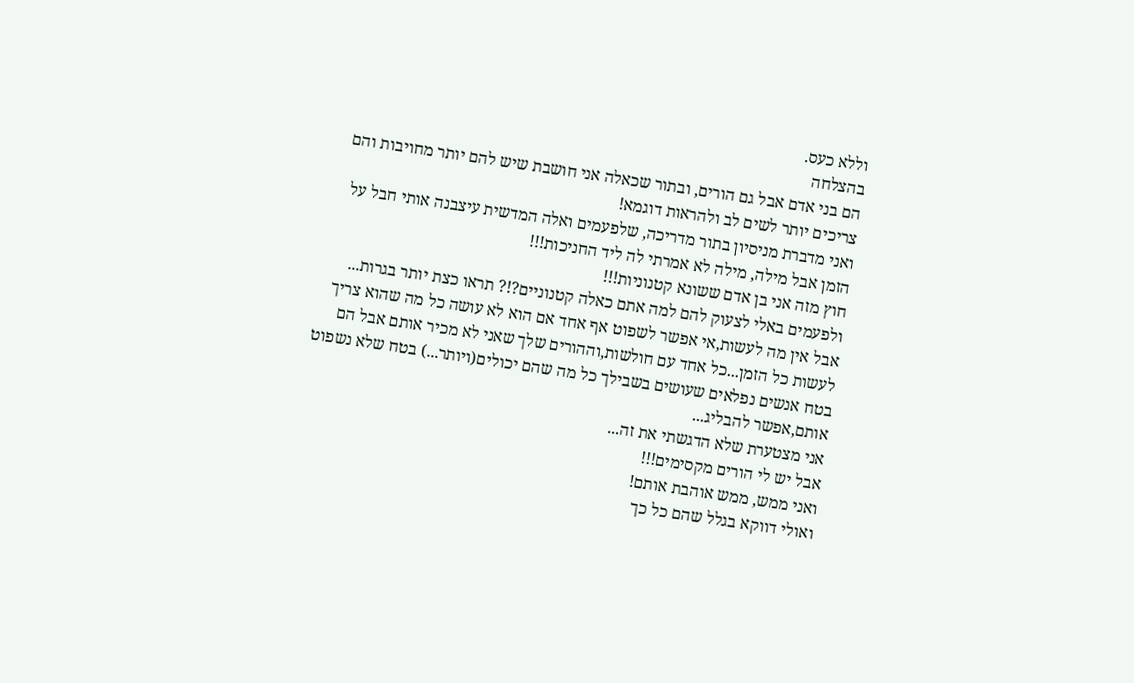וללא כעס.
בהצלחה
הם בני אדם אבל גם הורים, ובתור שכאלה אני חושבת שיש להם יותר מחויבות והם צריכים יותר לשים לב ולהראות דוגמא!
ואני מדברת מניסיון בתור מדריכה, שלפעמים ואלה המדשית עיצבנה אותי חבל על הזמן אבל מילה, מילה לא אמרתי לה ליד החניכות!!!
חוץ מזה אני בן אדם ששונא קטנוניות!!!
ולפעמים באלי לצעוק להם למה אתם כאלה קטנוניים?!? תראו כצת יותר בגרות...
אבל אין מה לעשות,אי אפשר לשפוט אף אחד אם הוא לא עושה כל מה שהוא צריך לעשות כל הזמן...כל אחד עם חולשות,וההורים שלך שאני לא מכיר אותם אבל הם בטח אנשים נפלאים שעושים בשבילך כל מה שהם יכולים(ויותר...) בטח שלא נשפוט אותם,אפשר להבליג...
אני מצטערת שלא הדגשתי את זה...
אבל יש לי הורים מקסימים!!!
ואני ממש, ממש אוהבת אותם!
ואולי דווקא בגלל שהם כל כך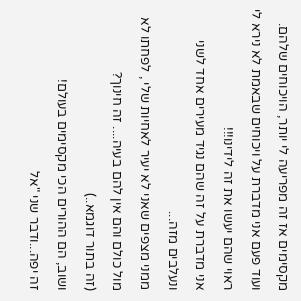מקסימים אז זה מפריעה לי יותר, הויכוחים שלהם.
ועוד פעם אני מדברת על ויכוחים שבאמת לא נירא לי ראוי שהם יעשו את זה לידינו!!!
אני מדברת על זה שהם נגיד מעירים אחד לשני ונעלבים מזה...
ממני מצפים שאני לא יעיר לאחיות שלי , לפחתו לא מול כולם והם אין להם בעיה.... זה חינוך?
(זה בתור דוגמא..)
ושוב, הם ההורים הכי מקסימים בעולם!
זה יפה...ודבר שני "אל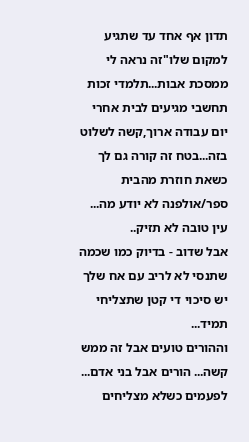תדון אף אחד עד שתגיע למקום שלו"זה נראה לי ממסכת אבות...תלמדי זכות תחשבי מגיעים לבית אחרי יום עבודה ארוך,קשה לשלוט בזה...בטח זה קורה גם לך כשאת חוזרת מהבית ספר/אולפנה לא יודע מה...
עין טובה לא תזיק..
אבל שדוב - בדיוק כמו שכמה שתנסי לא לריב עם אח שלך יש סיכוי די קטן שתצליחי תמיד...
וההורים טועים אבל זה ממש קשה... הורים אבל בני אדם...
לפעמים כשלא מצליחים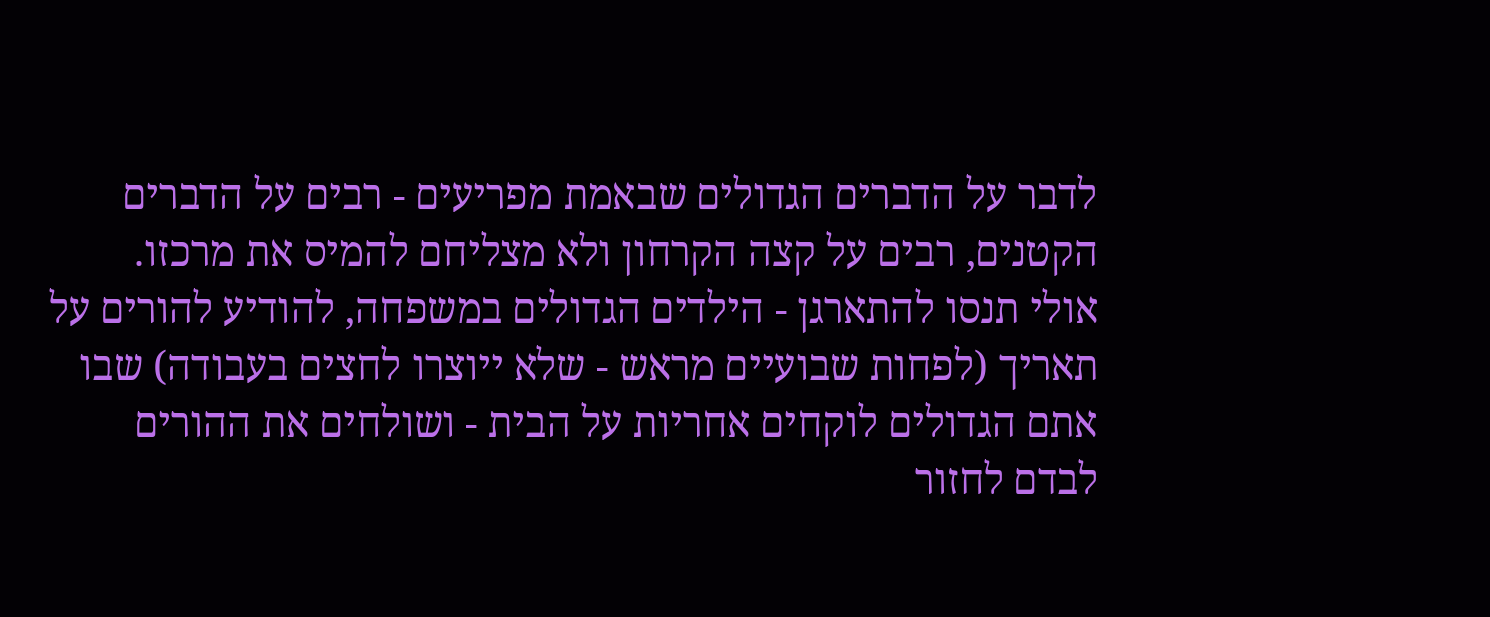לדבר על הדברים הגדולים שבאמת מפריעים - רבים על הדברים הקטנים, רבים על קצה הקרחון ולא מצליחם להמיס את מרכזו.
אולי תנסו להתארגן - הילדים הגדולים במשפחה, להודיע להורים על תאריך (לפחות שבועיים מראש - שלא ייוצרו לחצים בעבודה) שבו אתם הגדולים לוקחים אחריות על הבית - ושולחים את ההורים לבדם לחזור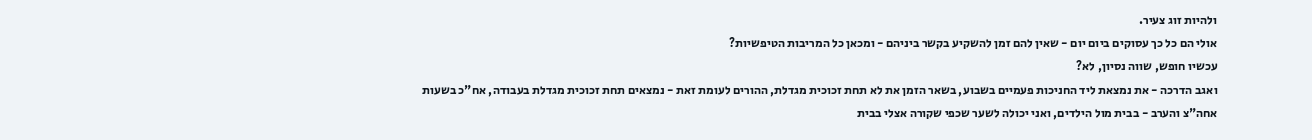ולהיות זוג צעיר.
אולי הם כל כך עסוקים ביום יום - שאין להם זמן להשקיע בקשר ביניהם - ומכאן כל המריבות הטיפשיות?
עכשיו חופש, שווה נסיון, לא?
ואגב הדרכה - את נמצאת ליד החניכות פעמיים בשבוע, בשאר הזמן את לא תחת זכוכית מגדלת, ההורים לעומת זאת - נמצאים תחת זכוכית מגדלת בעבודה, אח"כ בשעות אחה"צ והערב - בבית מול הילדים, ואני יכולה לשער שכפי שקורה אצלי בבית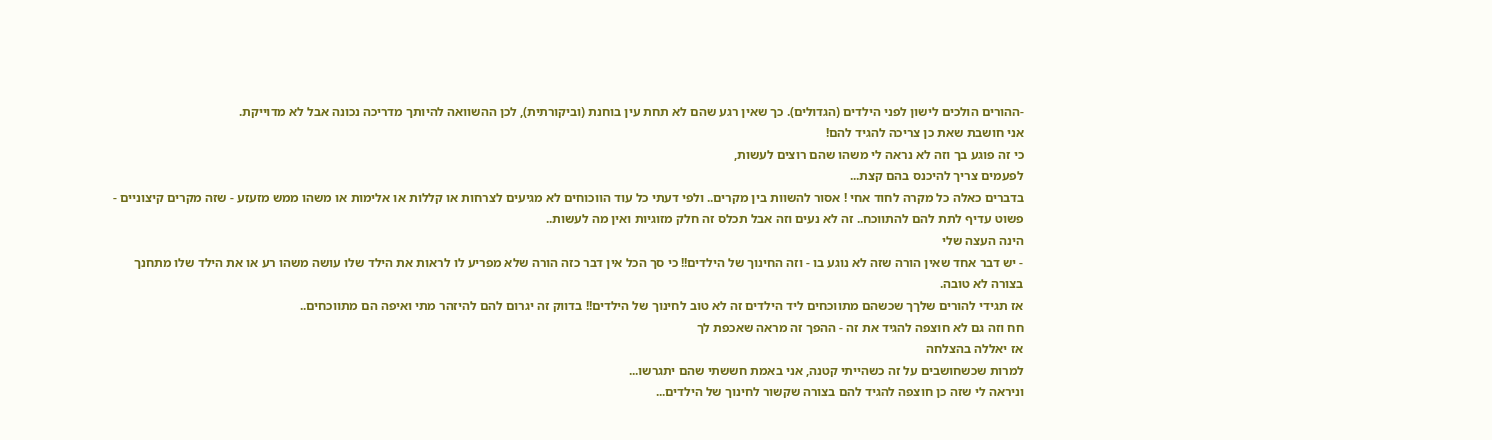-ההורים הולכים לישון לפני הילדים (הגדולים). כך שאין רגע שהם לא תחת עין בוחנת (וביקורתית), לכן ההשוואה להיותך מדריכה נכונה אבל לא מדוייקת.
אני חושבת שאת כן צריכה להגיד להם!
כי זה פוגע בך וזה לא נראה לי משהו שהם רוצים לעשות,
לפעמים צריך להיכנס בהם קצת...
בדברים כאלה כל מקרה לחוד אחי ! אסור להשוות בין מקרים.. ולפי דעתי כל עוד הווכוחים לא מגיעים לצרחות או קללות או אלימות או משהו ממש מזעזע - שזה מקרים קיצוניים - פשוט עדיף לתת להם להתווכח.. זה לא נעים וזה אבל תכלס זה חלק מזוגיות ואין מה לעשות..
הינה העצה שלי
- יש דבר אחד שאין הורה שזה לא נוגע בו - וזה החינוך של הילדים!! כי סך הכל אין דבר כזה הורה שלא מפריע לו לראות את הילד שלו עושה משהו רע או את הילד שלו מתחנך בצורה לא טובה.
אז תגידי להורים שלךך שכשהם מתווכחים ליד הילדים זה לא טוב לחינוך של הילדים!! בדווק זה יגרום להם להיזהר מתי ואיפה הם מתווכחים..
חח וזה גם לא חוצפה להגיד את זה - ההפך זה מראה שאכפת לך
אז יאללה בהצלחה
למרות שכשחושבים על זה כשהייתי קטנה, אני באמת חששתי שהם יתגרשו...
וניראה לי שזה כן חוצפה להגיד להם בצורה שקשור לחינוך של הילדים...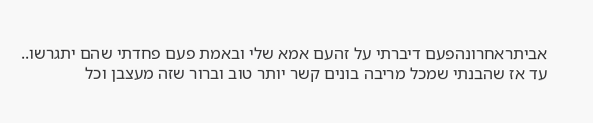אביתראחרונהפעם דיברתי על זהעם אמא שלי ובאמת פעם פחדתי שהם יתגרשו..
עד אז שהבנתי שמכל מריבה בונים קשר יותר טוב וברור שזה מעצבן וכל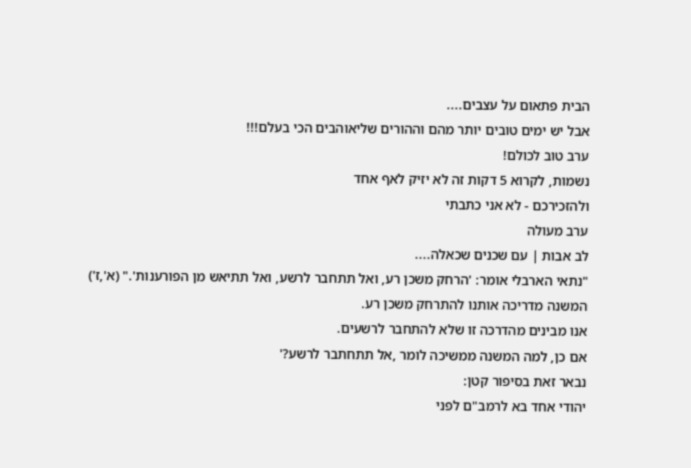הבית פתאום על עצבים....
אבל יש ימים טובים יותר מהם וההורים שליאוהבים הכי בעלם!!!
ערב טוב לכולם!
נשמות, לקרוא 5 דקות זה לא יזיק לאף אחד
ולהזכירכם - לא אני כתבתי
ערב מעולה
לב אבות | עם שכנים שכאלה....
"נתאי הארבלי אומר: 'הרחק משכן רע, ואל תתחבר לרשע, ואל תתיאש מן הפורענות'." (א',ז')
המשנה מדריכה אותנו להתרחק משכן רע.
אנו מבינים מהדרכה זו שלא להתחבר לרשעים.
אם כן, למה המשנה ממשיכה לומר ,אל תתחתבר לרשע?'
נבאר זאת בסיפור קטן:
יהודי אחד בא לרמב"ם לפני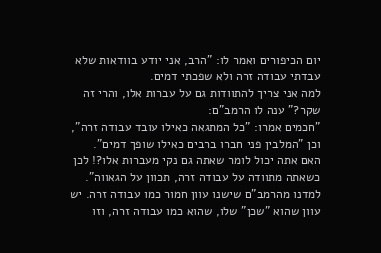יום הכיפורים ואמר לו: "הרב, אני יודע בוודאות שלא עבדתי עבודה זרה ולא שפכתי דמים.
למה אני צריך להתוודות גם על עברות אלו, והרי זה שקר?" ענה לו הרמב"ם:
"חכמים אמרו: "כל המתגאה כאילו עובד עבודה זרה", וכן "המלבין פני חברו ברבים כאילו שופך דמים".
האם אתה יכול לומר שאתה גם נקי מעברות אלו?! לכן כשאתה מתוודה על עבודה זרה, תכוון על הגאווה".
למדנו מהרמב"ם שישנו עוון חמור כמו עבודה זרה. יש עוון שהוא "שכן" שלו, שהוא כמו עבודה זרה, וזו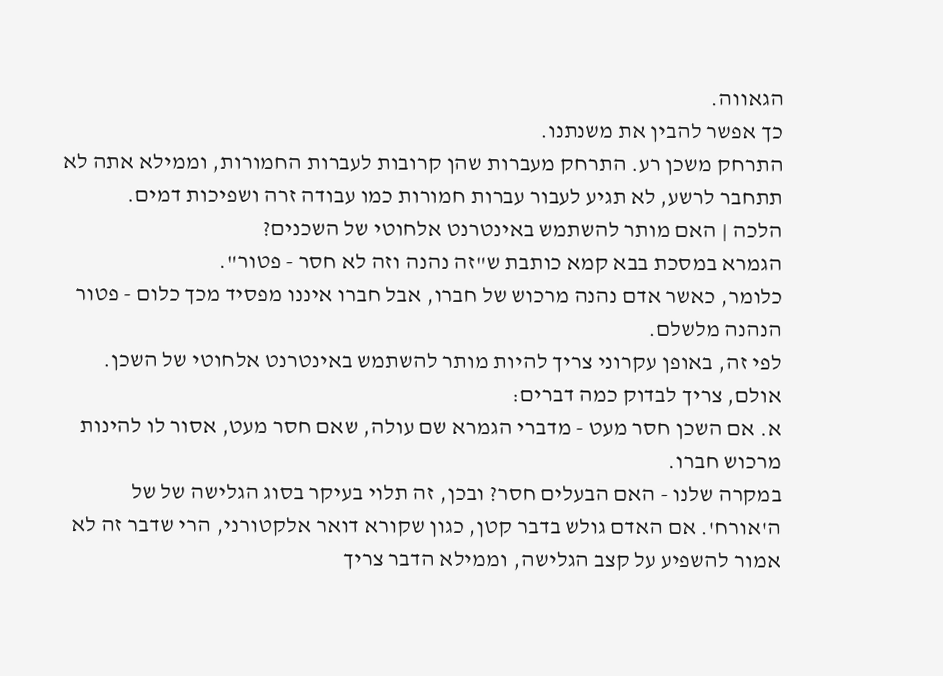הגאווה.
כך אפשר להבין את משנתנו.
התרחק משכן רע. התרחק מעברות שהן קרובות לעברות החמורות, וממילא אתה לא תתחבר לרשע, לא תגיע לעבור עברות חמורות כמו עבודה זרה ושפיכות דמים.
הלכה | האם מותר להשתמש באינטרנט אלחוטי של השכנים?
הגמרא במסכת בבא קמא כותבת ש"זה נהנה וזה לא חסר - פטור".
כלומר, כאשר אדם נהנה מרכוש של חברו, אבל חברו איננו מפסיד מכך כלום - פטור הנהנה מלשלם.
לפי זה, באופן עקרוני צריך להיות מותר להשתמש באינטרנט אלחוטי של השכן. אולם, צריך לבדוק כמה דברים:
א. אם השכן חסר מעט - מדברי הגמרא שם עולה, שאם חסר מעט, אסור לו להינות מרכוש חברו.
במקרה שלנו - האם הבעלים חסר? ובכן, זה תלוי בעיקר בסוג הגלישה של של ה'אורח'. אם האדם גולש בדבר קטן, כגון שקורא דואר אלקטורני, הרי שדבר זה לא אמור להשפיע על קצב הגלישה, וממילא הדבר צריך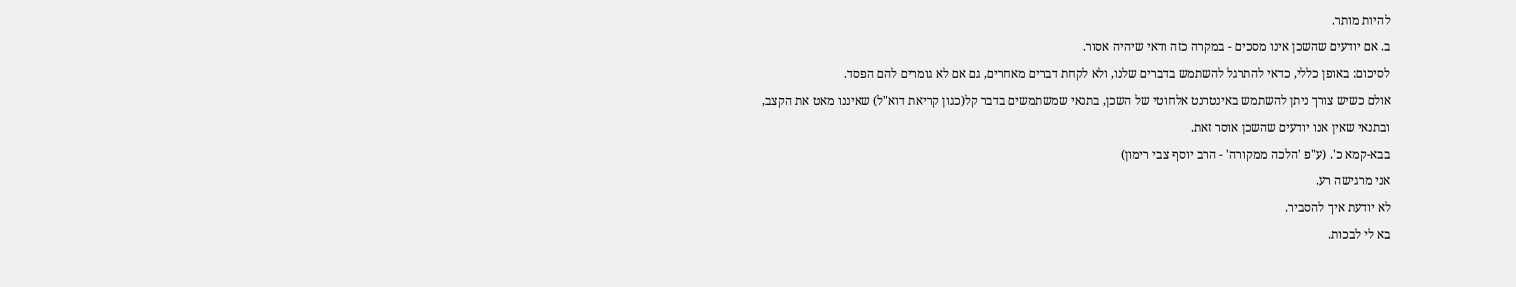להיות מותר.
ב. אם יודעים שהשכן אינו מסכים - במקרה כזה ודאי שיהיה אסור.
לסיכום: באופן כללי, כדאי להתרגל להשתמש בדברים שלנו, ולא לקחת דברים מאחרים, גם אם לא גומרים להם הפסד.
אולם כשיש צורך ניתן להשתמש באינטרנט אלחוטי של השכן, בתנאי שמשתמשים בדבר קל(כגון קריאת דוא"ל) שאיננו מאט את הקצב,
ובתנאי שאין אנו יודעים שהשכן אוסר זאת.
בבא-קמא כ'. (ע"פ 'הלכה ממקורה' - הרב יוסף צבי רימון)
אני מרגישה רע.
לא יודעת איך להסביר.
בא לי לבכות.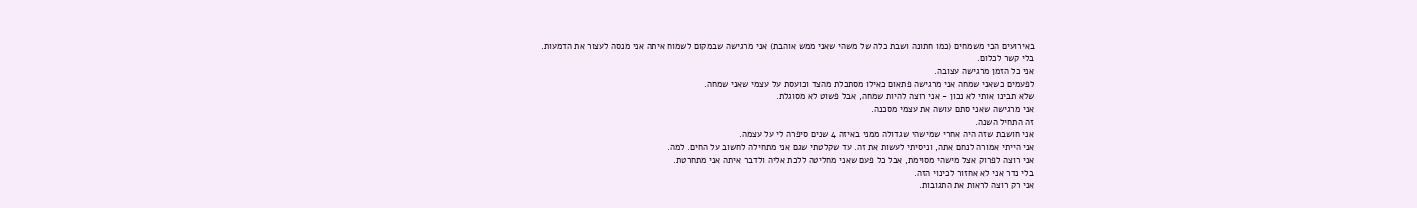באירועים הכי משמחים (כמו חתונה ושבת כלה של משהי שאני ממש אוהבת) אני מרגישה שבמקום לשמוח איתה אני מנסה לעצור את הדמעות.
בלי קשר לכלום.
אני כל הזמן מרגישה עצובה.
לפעמים כשאני שמחה אני מרגישה פתאום כאילו מסתכלת מהצד וכועסת על עצמי שאני שמחה.
שלא תבינו אותי לא נכון - אני רוצה להיות שמחה, אבל פשוט לא מסוגלת.
אני מרגישה שאני סתם עושה את עצמי מסכנה.
זה התחיל השנה.
אני חושבת שזה היה אחרי שמישהי שגדולה ממני באיזה 4 שנים סיפרה לי על עצמה.
אני הייתי אמורה לנחם אתה, וניסיתי לעשות את זה. עד שקלטתי שגם אני מתחילה לחשוב על החים. למה.
אני רוצה לפרוק אצל מישהי מסוימת, אבל כל פעם שאני מחליטה ללכת אליה ולדבר איתה אני מתחרטת.
בלי נדר אני לא אחזור לכינוי הזה.
אני רק רוצה לראות את התגובות.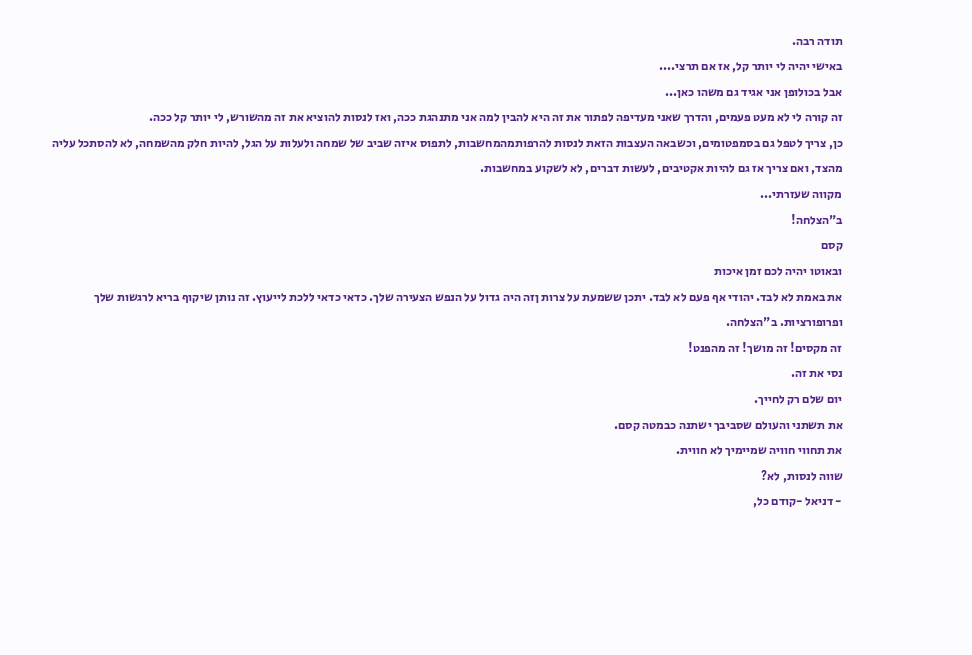תודה רבה.
באישי יהיה לי יותר קל, אז אם תרצי....
אבל בכולופן אני אגיד גם משהו כאן...
זה קורה לי לא מעט פעמים, והדרך שאני מעדיפה לפתור את זה היא להבין למה אני מתנהגת ככה, ואז לנסות להוציא את זה מהשורש, לי יותר קל ככה.
כן, צריך לטפל גם בסמפטומים, וכשבאה העצבות הזאת לנסות להרפותמהמחשבות, לתפוס איזה שביב של שמחה ולעלות על הגל, להיות חלק מהשמחה, לא להסתכל עליה מהצד, ואם צריך אז גם להיות אקטיבים, לעשות דברים, לא לשקוע במחשבות.
מקווה שעזרתי...
ב"הצלחה!
קסם
ובאוטו יהיה לכם זמן איכות
את באמת לא לבד. יהודי אף פעם לא לבד. יתכן ששמעת על צרות ןזה היה גדול על הנפש הצעירה שלך. כדאי כדאי ללכת לייעוץ. זה נותן שיקוף בריא לרגשות שלך ופרופורציות. ב"הצלחה.
זה מקסים! זה מושך! זה מהפנט!
נסי את זה.
יום שלם רק לחייך.
את תשתני והעולם שסביבך ישתנה כבמטה קסם.
את תחווי חוויה שמיימיך לא חווית.
שווה לנסות, לא?
- דניאל -קודם כל,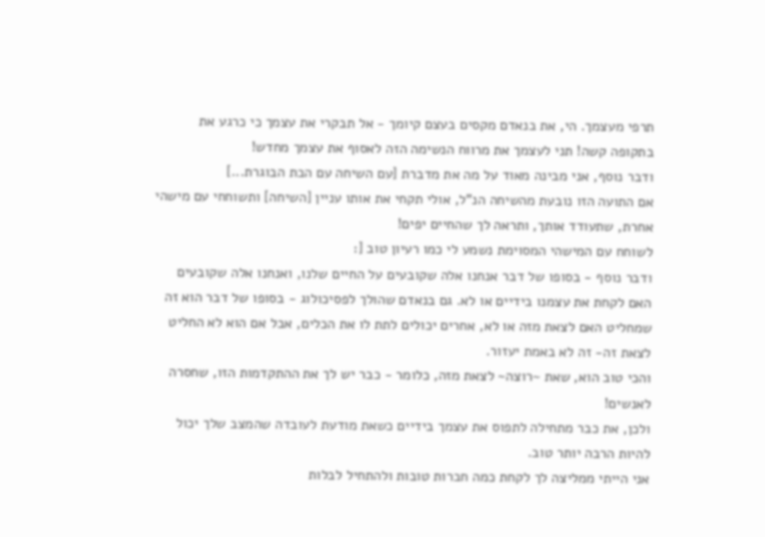תרפי מעצמך. הי, את בנאדם מקסים בעצם קיומך - אל תבקרי את עצמך כי כרגע את בתקופה קשה! תני לעצמך את מרווח הנשימה הזה לאסוף את עצמך מחדש!
ודבר נוסף, אני מבינה מאוד על מה את מדברת [עם השיחה עם הבת הבוגרת...]
אם התועה הזו נובעת מהשיחה הנ"ל, אולי תקחי את אותו עניין [השיחה] ותשוחחי עם מישהי אחרת, שתעודד אותך, ותראה לך שהחיים יפים!
לשוחח עם המישהי המסוימת נשמע לי כמו רעיון טוב [:
ודבר נוסף - בסופו של דבר אנחנו אלה שקובעים על החיים שלנו, ואנחנו אלה שקובעים האם לקחת את עצמנו בידיים או לא. גם בנאדם שהולך לפסיכולוג - בסופו של דבר הוא זה שמחליט האם לצאת מזה או לא, אחרים יכולים לתת לו את הכלים, אבל אם הוא לא החליט לצאת זה- זה לא באמת יעזור.
והכי טוב הוא, שאת ~רוצה~ לצאת מזה, כלומר - כבר יש לך את ההתקדמות הזו, שחסרה לאנשים!
ולכן, את כבר מתחילה לתפוס את עצמך בידיים כשאת מודעת לעובדה שהמצב שלך יכול להיות הרבה יותר טוב.
אני הייתי ממליצה לך לקחת כמה חברות טובות ולהתחיל לבלות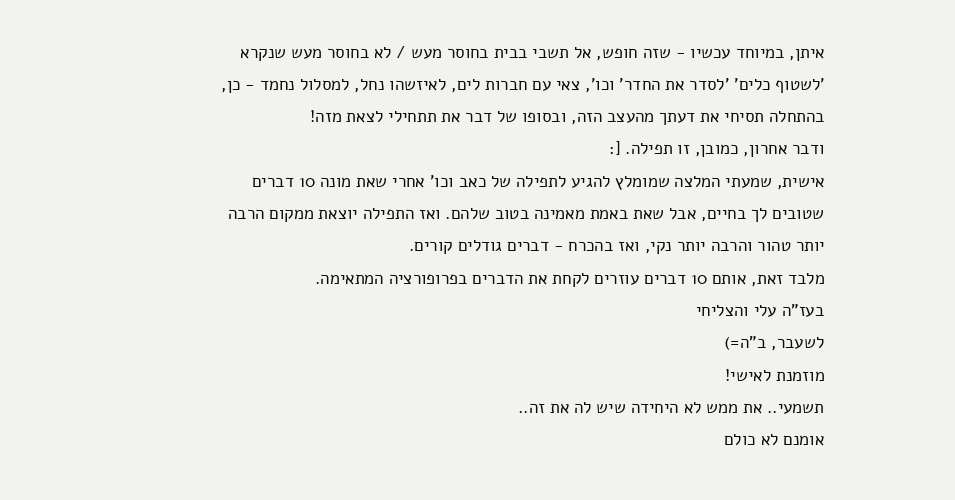איתן, במיוחד עכשיו - שזה חופש, אל תשבי בבית בחוסר מעש / לא בחוסר מעש שנקרא 'לשטוף כלים' 'לסדר את החדר' וכו', צאי עם חברות לים, לאיזשהו נחל, למסלול נחמד - כן, בהתחלה תסיחי את דעתך מהעצב הזה, ובסופו של דבר את תתחילי לצאת מזה!
ודבר אחרון, כמובן, זו תפילה. [:
אישית, שמעתי המלצה שמומלץ להגיע לתפילה של כאב וכו' אחרי שאת מונה 10 דברים שטובים לך בחיים, אבל שאת באמת מאמינה בטוב שלהם. ואז התפילה יוצאת ממקום הרבה יותר טהור והרבה יותר נקי, ואז בהכרח - דברים גודלים קורים.
מלבד זאת, אותם 10 דברים עוזרים לקחת את הדברים בפרופורציה המתאימה.
בעז"ה עלי והצליחי
לשעבר, ב"ה=)
מוזמנת לאישי!
תשמעי.. את ממש לא היחידה שיש לה את זה..
אומנם לא כולם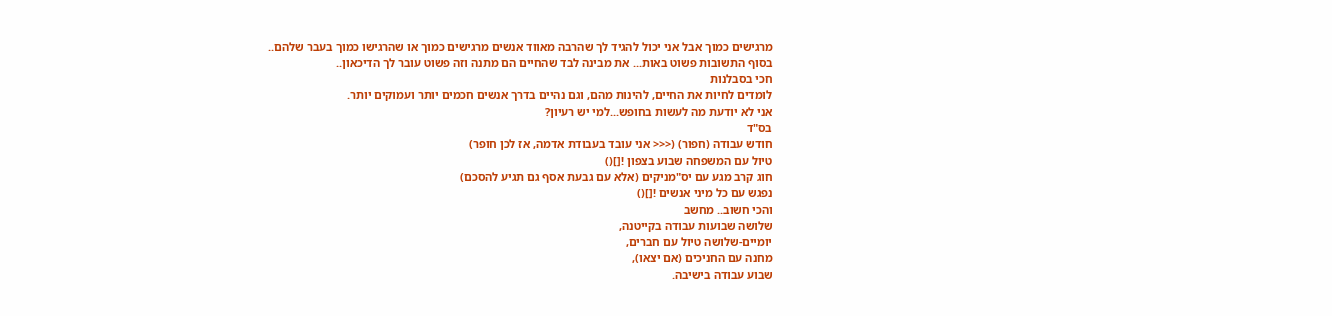מרגישים כמוך אבל אני יכול להגיד לך שהרבה מאווד אנשים מרגישים כמוך או שהרגישו כמוך בעבר שלהם..
בסוף התשובות פשוט באות... את מבינה לבד שהחיים הם מתנה וזה פשוט עובר לך הדיכאון..
חכי בסבלנות
לומדים לחיות את החיים, להינות מהם, וגם נהיים בדרך אנשים חכמים יותר ועמוקים יותר.
אני לא יודעת מה לעשות בחופש...למי יש רעיון?
בס"ד
חודש עבודה (חפור) (<<< אני עובד בעבודת אדמה, אז לכן חופר)
טיול עם המשפחה שבוע בצפון ![]()
חוג קרב מגע עם יס"מניקים (אלא עם גבעת אסף גם תגיע להסכם)
נפגש עם כל מיני אנשים ![]()
והכי חשוב.. מחשב
שלושה שבועות עבודה בקייטנה,
יומיים-שלושה טיול עם חברים,
מחנה עם החניכים (אם יצאו),
שבוע עבודה בישיבה.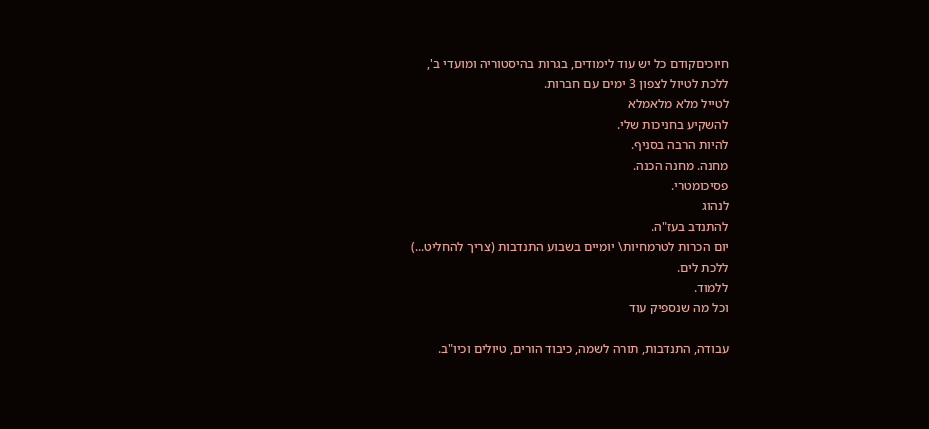חיוכיםקודם כל יש עוד לימודים, בגרות בהיסטוריה ומועדי ב',
ללכת לטיול לצפון 3 ימים עם חברות.
לטייל מלא מלאמלא
להשקיע בחניכות שלי.
להיות הרבה בסניף.
מחנה. מחנה הכנה.
פסיכומטרי.
לנהוג
להתנדב בעז"ה.
יום הכרות לטרמחיות\ יומיים בשבוע התנדבות (צריך להחליט...)
ללכת לים.
ללמוד.
וכל מה שנספיק עוד

עבודה, התנדבות, תורה לשמה, כיבוד הורים, טיולים וכיו"ב.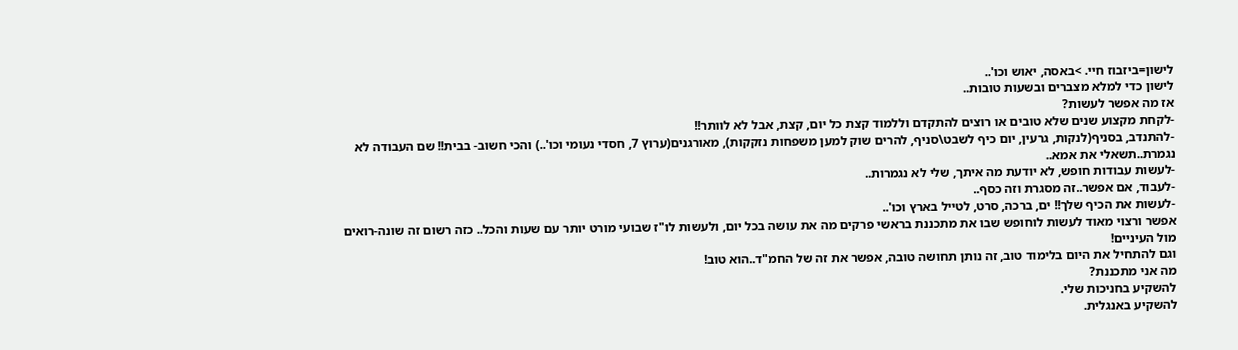לישון=ביזבוז חיי. >באסה, יאוש וכו'..
לישון כדי למלא מצברים ובשעות טובות..
אז מה אפשר לעשות?
-לקחת מקצוע שנים שלא טובים או רוצים להתקדם וללמוד קצת כל יום, קצת, אבל לא לוותר!!
-להתנדב, בסניף(לנקות, גרעין, יום כיף לשבט\סניף, להרים שוק למען משפחות נזקקות), מאורגנים(ערוץ 7, חסדי נעומי וכו'..) והכי חשוב- בבית!! שם העבודה לא נגמרת..תשאלי את אמא..
-לעשות עבודות חופש, לא יודעת מה איתך, שלי לא נגמרות..
-לעבוד, אם אפשר..זה מסגרת וזה כסף..
-לעשות את הכיף שלך!! ים, ברכה, סרט, לטייל בארץ וכו'..
אפשר ורצוי מאוד לעשות לוחופש שבו את מתכננת בראשי פרקים מה את עושה בכל יום, ולעשות לו"ז שבועי מורט יותר עם שעות והכל.. כזה רשום זה שונה-רואים מול העיניים!
וגם להתחיל את היום בלימוד טוב, זה נותן תחושה טובה, אפשר את זה של החמ"ד..הוא טוב!
מה אני מתכננת?
להשקיע בחניכות שלי.
להשקיע באנגלית.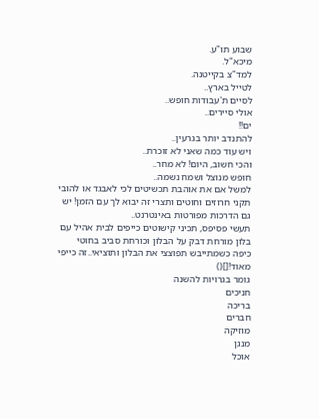שבוע תו"ע.
מיכא"ל.
למד"צ בקייטנה.
לטייל בארץ..
לסיים ת'עבודות חופש..
אולי סיירים..
ים!!
להתנדב יותר בגרעין..
ויש עוד כמה שאני לא זוכרת..
והכי חשוב, היום! לא מחר..
חופש מנוצל ושמח נשמה..
למשל אם את אוהבת תכשיטים לכי לאבגד או להובי תקני חרוזים וחוטים ותצרי זה יבוא לך עם הזמן! יש גם הדרכות מפורטות באינטרנט..
תעשי פסיפס, תכיני קישוטים כייפים לבית אהיל עם בלון מורחת דבק על הבלון וכורחת סביב בחוטי כיפה כשמתייבש תפוצצי את הבלון ותוציאי..זה כייפי מאוד![]()
גומר בגרויות להשנה
חניכים
בריכה
חברים
מוזיקה
מנגן
אוכל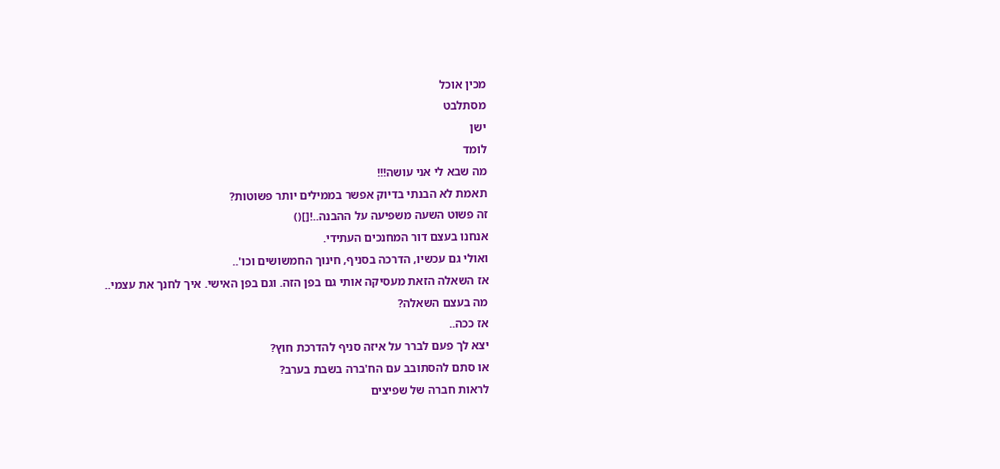מכין אוכל
מסתלבט
ישן
לומד
מה שבא לי אני עושה!!!
תאמת לא הבנתי בדיוק אפשר בממילים יותר פשוטות?
זה פשוט השעה משפיעה על ההבנה..![]()
אנחנו בעצם דור המחנכים העתידי.
ואולי גם עכשיו, הדרכה בסניף, חינוך החמשושים וכו'..
אז השאלה הזאת מעסיקה אותי גם בפן הזה. וגם בפן האישי. איך לחנך את עצמי..
מה בעצם השאלה?
אז ככה..
יצא לך פעם לברר על איזה סניף להדרכת חוץ?
או סתם להסתובב עם הח'ברה בשבת בערב?
לראות חברה של שפיצים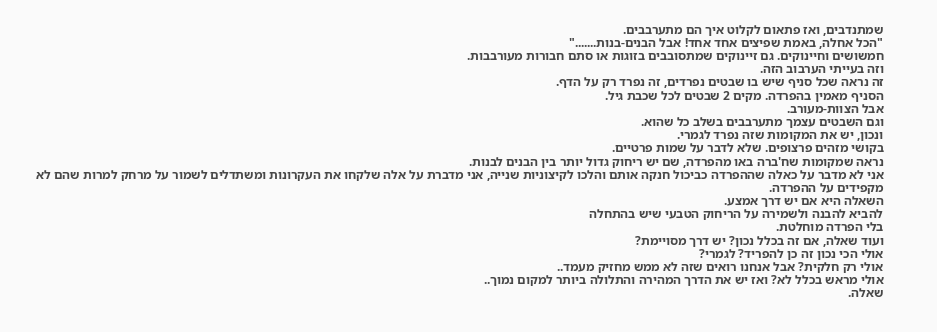שמתנדבים, ואז פתאום לקלוט איך הם מתערבבים.
"הכל אחלה, באמת שפיצים אחד אחד! אבל הבנים-בנות......."
חמשושים וחיינוקים. גם זיינוקים שמתסובבים בזוגות או סתם חבורות מעורבבות.
וזה בעייתי הערבוב הזה.
זה נראה שכל סניף שיש בו שבטים נפרדים, זה נפרד רק על הדף.
הסניף מאמין בהפרדה. מקים 2 שבטים לכל שכבת גיל.
אבל הצוות-מעורב.
וגם השבטים עצמך מתערבבים בשלב כל שהוא.
ונכון, יש את המקומות שזה נפרד לגמרי.
בקושי מזהים פרצופים. שלא לדבר על שמות פרטיים.
נראה שמקומות שח'ברה באו מהפרדה, שם יש ריחוק גדול יותר בין הבנים לבנות.
אני לא מדבר על כאלה שההפרדה כביכול חנקה אותם והלכו לקיצוניות שנייה, אני מדברת על אלה שלקחו את העקרונות ומשתדלים לשמור על מרחק למרות שהם לא מקפידים על ההפרדה.
השאלה היא אם יש דרך אמצע.
להביא להבנה ולשמירה על הריחוק הטבעי שיש בהתחלה
בלי הפרדה מוחלטת.
ועוד שאלה, אם זה בכלל נכון? יש דרך מסויימת?
אולי הכי נכון זה כן להפריד? לגמרי?
אולי רק חלקית? אבל אנחנו רואים שזה לא ממש מחזיק מעמד..
אולי מראש בכלל לא? ואז יש את הדרך המהירה והתלולה ביותר למקום נמוך..
שאלה.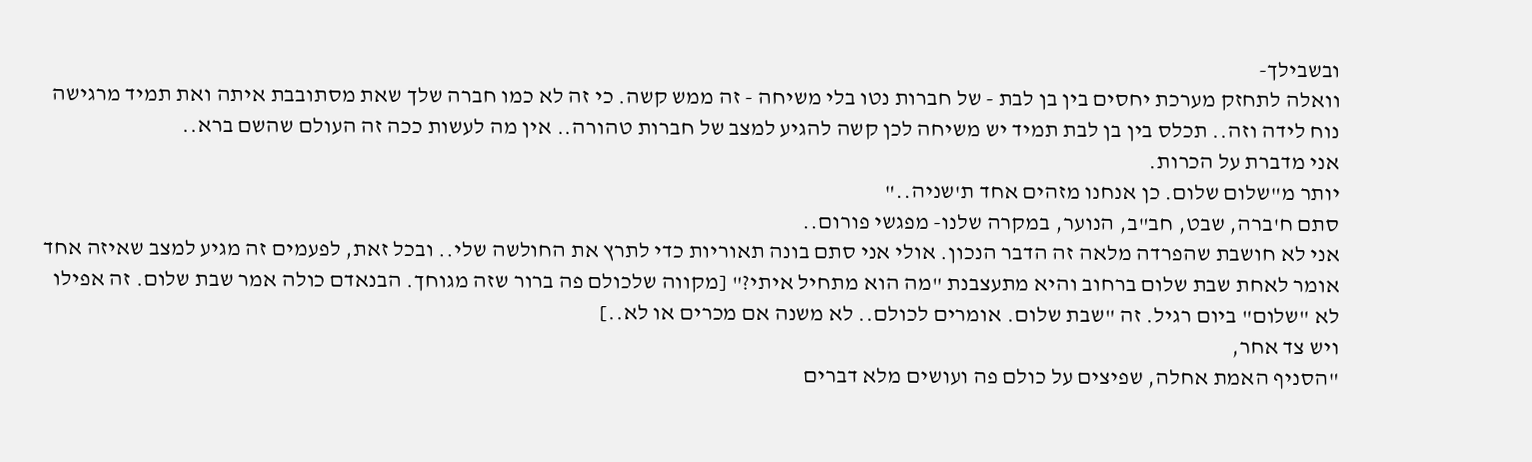ובשבילך-
וואלה לתחזק מערכת יחסים בין בן לבת - של חברות נטו בלי משיחה - זה ממש קשה. כי זה לא כמו חברה שלך שאת מסתובבת איתה ואת תמיד מרגישה נוח לידה וזה.. תכלס בין בן לבת תמיד יש משיחה לכן קשה להגיע למצב של חברות טהורה.. אין מה לעשות ככה זה העולם שהשם ברא..
אני מדברת על הכרות.
יותר מ"שלום שלום. כן אנחנו מזהים אחד ת'שניה.."
סתם ח'ברה, שבט, חב"ב, הנוער, במקרה שלנו- מפגשי פורום..
אני לא חושבת שהפרדה מלאה זה הדבר הנכון. אולי אני סתם בונה תאוריות כדי לתרץ את החולשה שלי.. ובכל זאת, לפעמים זה מגיע למצב שאיזה אחד אומר לאחת שבת שלום ברחוב והיא מתעצבנת "מה הוא מתחיל איתי?" [מקווה שלכולם פה ברור שזה מגוחך. הבנאדם כולה אמר שבת שלום. זה אפילו לא "שלום" ביום רגיל. זה "שבת שלום. אומרים לכולם.. לא משנה אם מכרים או לא..]
ויש צד אחר,
"הסניף האמת אחלה, שפיצים על כולם פה ועושים מלא דברים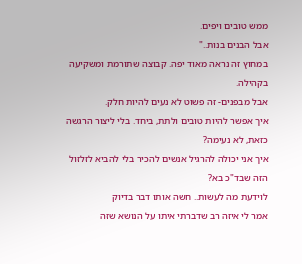ממש טובים ויפים.
אבל הבנים בנות.."
במחוץ זה נראה מאוד יפה. קבוצה שתורמת ומשקיעה בקהילה.
אבל מבפנים- זה פשוט לא נעים להיות חלק.
איך אפשר להיות טובים ולתת, ביחד. בלי ליצור הרגשה כזאת, לא נעימה?
איך אני יכולה להרגיל אנשים להכיר בלי להביא לזלזול הזה שבד"כ בא?
לוידעת מה לעשות.. חשה אותו דבר בדיוק
אמר לי איזה רב שדברתי איתו על הנושא שזה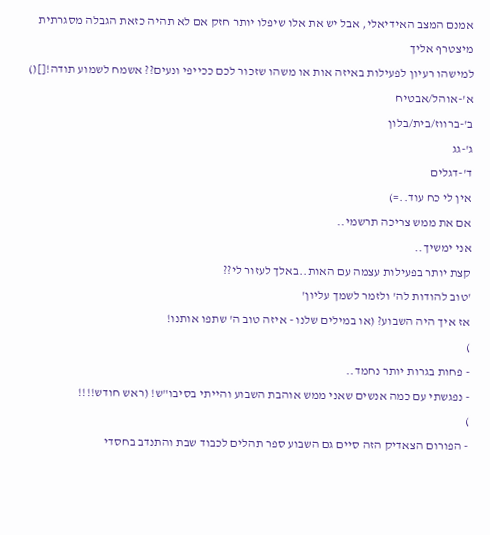אמנם המצב האידיאלי, אבל יש את אלו שיפלו יותר חזק אם לא תהיה כזאת הגבלה מסגרתית
מיצטרף אליך
למישהו רעיון לפעילות באיזה אות או משהו שזכור לכם ככייפי ונעים?? אשמח לשמוע תודה![]()
א'-אוהל/אבטיח
ב'-ברווז/בית/בלון
ג'-גג
ד'-דגלים
אין לי כח עוד..=)
אם את ממש צריכה תרשמי..
אני ימשיך..
קצת יותר בפעילות עצמה עם האות..באלך לעזור לי??
'טוב להודות לה' ולזמר לשמך עליון'
אז איך היה השבוע? (או במילים שלנו - איזה טוב ה' שתפו אותנו!
)
- פחות בגרות יותר נחמד..
- נפגשתי עם כמה אנשים שאני ממש אוהבת השבוע והייתי בסיבו"ש! (ראש חודש!!!!
)
- הפורום הצאדיק הזה סיים גם השבוע ספר תהלים לכבוד שבת והתנדב בחסדי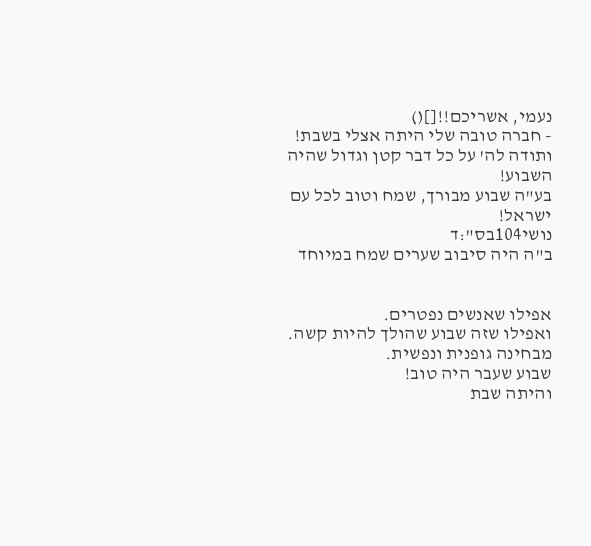נעמי, אשריכם!![]()
- חברה טובה שלי היתה אצלי בשבת!
ותודה לה' על כל דבר קטן וגדול שהיה השבוע!
בע"ה שבוע מבורך, שמח וטוב לכל עם ישראל!
נושי104בס":ד
ב"ה היה סיבוב שערים שמח במיוחד


אפילו שאנשים נפטרים.
ואפילו שזה שבוע שהולך להיות קשה. מבחינה גופנית ונפשית.
שבוע שעבר היה טוב!
והיתה שבת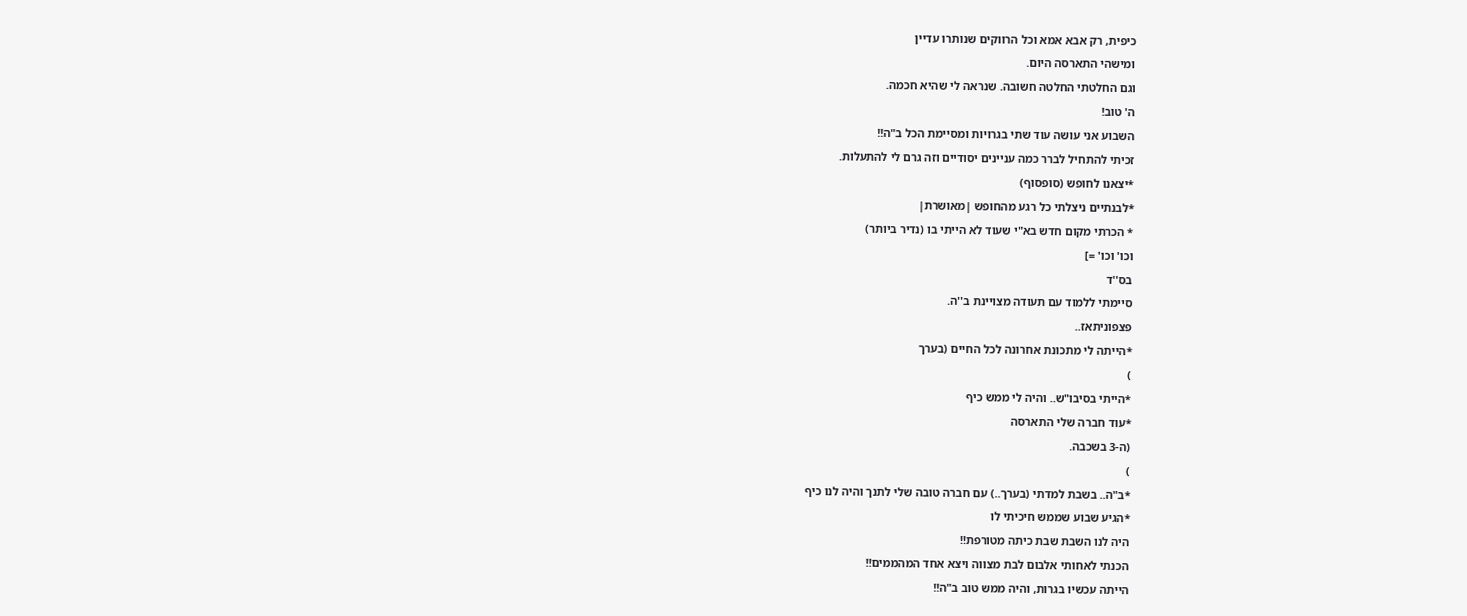כיפית, רק אבא אמא וכל הרווקים שנותרו עדיין
ומישהי התארסה היום.
וגם החלטתי החלטה חשובה. שנראה לי שהיא חכמה.
ה' טוב!
השבוע אני עושה עוד שתי בגרויות ומסיימת הכל ב"ה!!
זכיתי להתחיל לברר כמה עניינים יסודיים וזה גרם לי להתעלות.
*יצאנו לחופש (סופסוף)
*לבנתיים ניצלתי כל רגע מהחופש |מאושרת|
* הכרתי מקום חדש בא"י שעוד לא הייתי בו (נדיר ביותר)
וכו' וכו' =]
בס''ד
סיימתי ללמוד עם תעודה מצויינת ב''ה.
פצפוניתאז..
*הייתה לי מתכונת אחרונה לכל החיים (בערך
)
*הייתי בסיבו"ש.. והיה לי ממש כיף
*עוד חברה שלי התארסה
(ה-3 בשכבה.
)
*ב"ה.. בשבת למדתי (בערך..) עם חברה טובה שלי לתנך והיה לנו כיף
*הגיע שבוע שממש חיכיתי לו
היה לנו השבת שבת כיתה מטורפת!!
הכנתי לאחותי אלבום לבת מצווה ויצא אחד המהממים!!
הייתה עכשיו בגרות, והיה ממש טוב ב"ה!!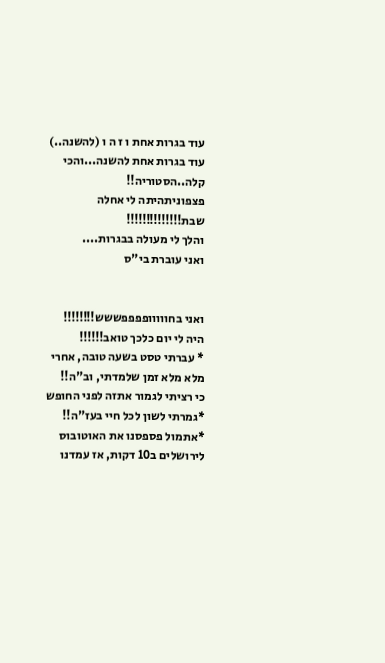עוד בגרות אחת ו ז ה ו (להשנה..)
עוד בגרות אחת להשנה...והכי קלה..הסטוריה!!
פצפוניתהיתה לי אחלה שבת!!!!!!!!!!!!!!
והלך לי מעולה בבגרות....
ואני עוברת בי"ס


ואני בחווווופפפפששש!!!!!!!!
היה לי יום כלכך טואב!!!!!!
* עברתי טסט בשעה טובה, אחרי מלא מלא זמן שלמדתי, וב"ה!!
כי רציתי לגמור אתזה לפני החופש
*גמרתי לשון לכל חיי בעז"ה!!
*אתמול פספסנו את האוטובוס לירושלים ב10 דקות, אז עמדנו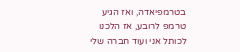בטרמפיאדה, ואז הגיע טרמפ לרובע, אז הלכנו לכותל אני ועוד חברה שלי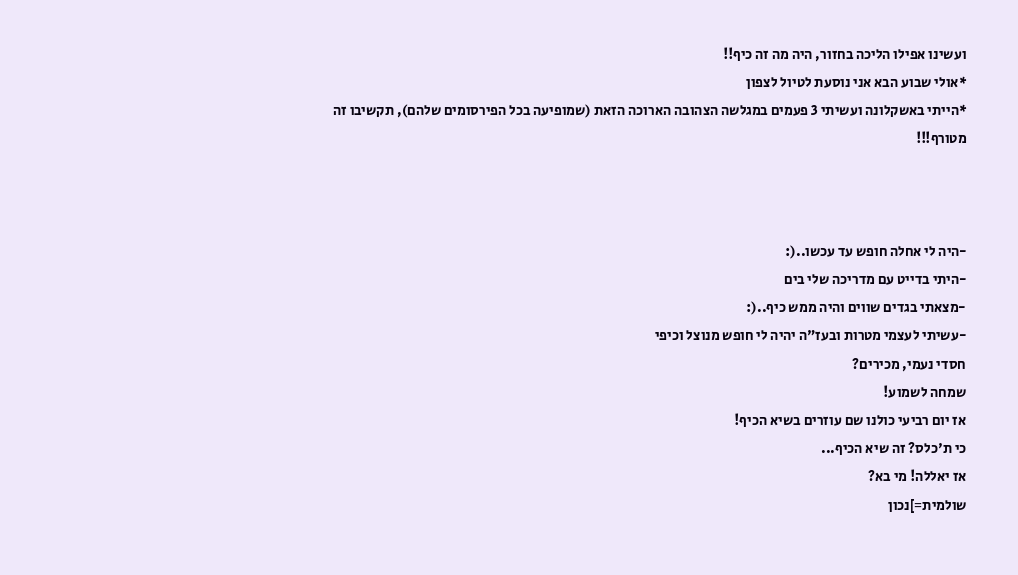ועשינו אפילו הליכה בחזור, היה מה זה כיף!!
*אולי שבוע הבא אני נוסעת לטיול לצפון
*הייתי באשקלונה ועשיתי 3 פעמים במגלשה הצהובה הארוכה הזאת (שמופיעה בכל הפירסומים שלהם), תקשיבו זה מטורף!!!



-היה לי אחלה חופש עד עכשו..(:
-היתי בדייט עם מדריכה שלי בים
-מצאתי בגדים שווים והיה ממש כיף..(:
-עשיתי לעצמי מטרות ובעז"ה יהיה לי חופש מנוצל וכיפי
חסדי נעמי, מכירים?
שמחה לשמוע!
אז יום רביעי כולנו שם עוזרים בשיא הכיף!
כי ת'כלס? זה שיא הכיף...
אז יאללה! מי בא?
שולמית=]נכון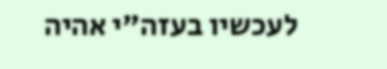לעכשיו בעזה"י אהיה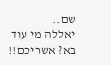שם..
יאללה מי עוד בא? אשריכם!!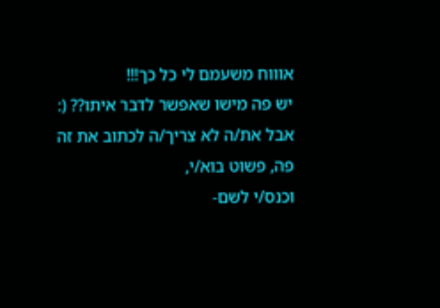אוווח משעמם לי כל כך!!!
יש פה מישו שאפשר לדבר איתו?? (:
אבל את/ה לא צריך/ה לכתוב את זה פה, פשוט בוא/י,
וכנס/י לשם-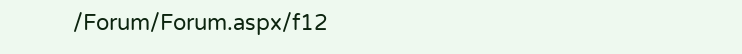/Forum/Forum.aspx/f12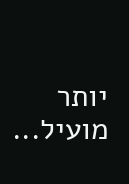יותר מועיל...